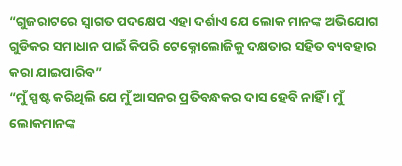“ଗୁଜରାଟରେ ସ୍ୱାଗତ ପଦକ୍ଷେପ ଏହା ଦର୍ଶାଏ ଯେ ଲୋକ ମାନଙ୍କ ଅଭିଯୋଗ ଗୁଡିକର ସମାଧାନ ପାଇଁ କିପରି ଟେକ୍ନୋଲୋଜିକୁ ଦକ୍ଷତାର ସହିତ ବ୍ୟବହାର କରା ଯାଇପାରିବ”
“ମୁଁ ସ୍ପଷ୍ଟ କରିଥିଲି ଯେ ମୁଁ ଆସନର ପ୍ରତିବନ୍ଧକର ଦାସ ହେବି ନାହିଁ । ମୁଁ ଲୋକମାନଙ୍କ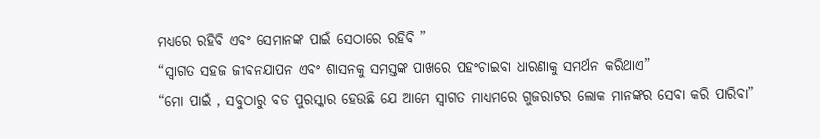ମଧ୍ୟରେ ରହିବି ଏବଂ ସେମାନଙ୍କ ପାଇଁ ସେଠାରେ ରହିବି ”
“ସ୍ୱାଗତ ସହଜ ଜୀବନଯାପନ ଏବଂ ଶାସନକୁ ସମସ୍ତଙ୍କ ପାଖରେ ପହଂଚାଇବା ଧାରଣାକୁ ସମର୍ଥନ କରିଥାଏ”
“ମୋ ପାଇଁ , ସବୁଠାରୁ ବଡ ପୁରସ୍କାର ହେଉଛି ଯେ ଆମେ ସ୍ୱାଗତ ମାଧ୍ୟମରେ ଗୁଜରାଟର ଲୋକ ମାନଙ୍କର ସେବା କରି ପାରିବା”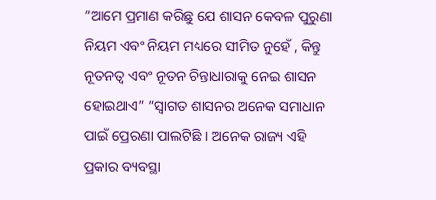“ଆମେ ପ୍ରମାଣ କରିଛୁ ଯେ ଶାସନ କେବଳ ପୁରୁଣା ନିୟମ ଏବଂ ନିୟମ ମଧ୍ୟରେ ସୀମିତ ନୁହେଁ , କିନ୍ତୁ ନୂତନତ୍ୱ ଏବଂ ନୂତନ ଚିନ୍ତାଧାରାକୁ ନେଇ ଶାସନ ହୋଇଥାଏ” “ସ୍ୱାଗତ ଶାସନର ଅନେକ ସମାଧାନ ପାଇଁ ପ୍ରେରଣା ପାଲଟିଛି । ଅନେକ ରାଜ୍ୟ ଏହି ପ୍ରକାର ବ୍ୟବସ୍ଥା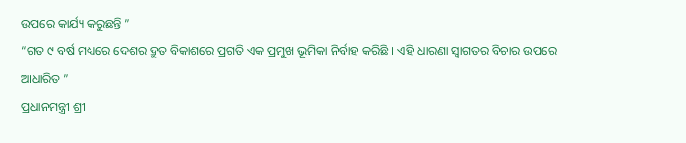ଉପରେ କାର୍ଯ୍ୟ କରୁଛନ୍ତି ”
“ଗତ ୯ ବର୍ଷ ମଧ୍ୟରେ ଦେଶର ଦ୍ରୁତ ବିକାଶରେ ପ୍ରଗତି ଏକ ପ୍ରମୁଖ ଭୂମିକା ନିର୍ବାହ କରିଛି । ଏହି ଧାରଣା ସ୍ୱାଗତର ବିଚାର ଉପରେ ଆଧାରିତ ”
ପ୍ରଧାନମନ୍ତ୍ରୀ ଶ୍ରୀ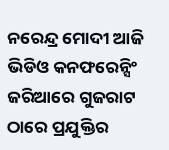ନରେନ୍ଦ୍ର ମୋଦୀ ଆଜି ଭିଡିଓ କନଫରେନ୍ସିଂ ଜରିଆରେ ଗୁଜରାଟ ଠାରେ ପ୍ରଯୁକ୍ତିର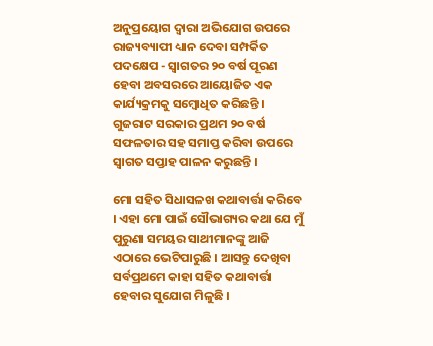ଅନୁପ୍ରୟୋଗ ଦ୍ୱାରା ଅଭିଯୋଗ ଉପରେ ରାଜ୍ୟବ୍ୟାପୀ ଧ୍ୟାନ ଦେବା ସମ୍ପର୍କିତ ପଦକ୍ଷେପ - ସ୍ୱାଗତର ୨୦ ବର୍ଷ ପୂରଣ ହେବା ଅବସରରେ ଆୟୋଜିତ ଏକ କାର୍ଯ୍ୟକ୍ରମକୁ ସମ୍ବୋଧିତ କରିଛନ୍ତି । ଗୁଜରାଟ ସରକାର ପ୍ରଥମ ୨୦ ବର୍ଷ ସଫଳତାର ସହ ସମାପ୍ତ କରିବା ଉପରେ ସ୍ୱାଗତ ସପ୍ତାହ ପାଳନ କରୁଛନ୍ତି ।

ମୋ ସହିତ ସିଧାସଳଖ କଥାବାର୍ତ୍ତା କରିବେ । ଏହା ମୋ ପାଇଁ ସୌଭାଗ୍ୟର କଥା ଯେ ମୁଁ ପୁରୁଣା ସମୟର ସାଥୀମାନଙ୍କୁ ଆଜି ଏଠାରେ ଭେଟିପାରୁଛି । ଆସନ୍ତୁ ଦେଖିବା ସର୍ବପ୍ରଥମେ କାହା ସହିତ କଥାବାର୍ତ୍ତା ହେବାର ସୁଯୋଗ ମିଳୁଛି ।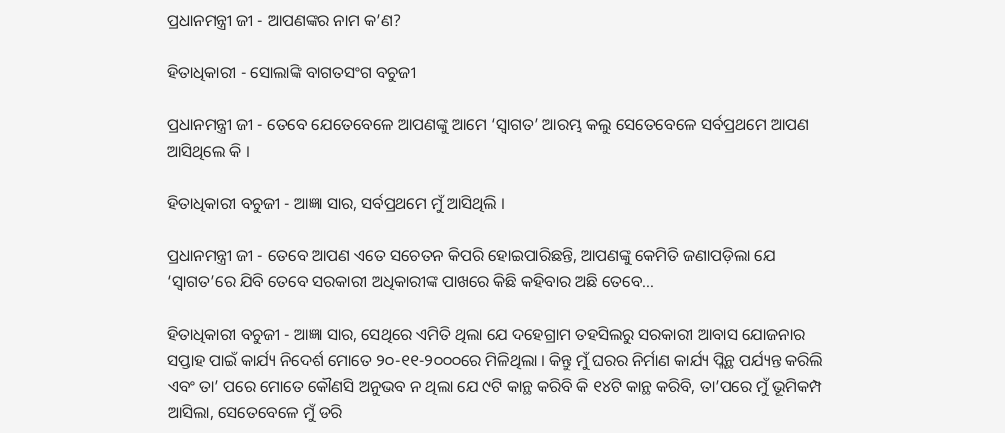ପ୍ରଧାନମନ୍ତ୍ରୀ ଜୀ - ଆପଣଙ୍କର ନାମ କ’ଣ?

ହିତାଧିକାରୀ - ସୋଲାଙ୍କି ବାଗତସଂଗ ବଚୁଜୀ

ପ୍ରଧାନମନ୍ତ୍ରୀ ଜୀ - ତେବେ ଯେତେବେଳେ ଆପଣଙ୍କୁ ଆମେ ‘ସ୍ୱାଗତ’ ଆରମ୍ଭ କଲୁ ସେତେବେଳେ ସର୍ବପ୍ରଥମେ ଆପଣ ଆସିଥିଲେ କି ।

ହିତାଧିକାରୀ ବଚୁଜୀ - ଆଜ୍ଞା ସାର, ସର୍ବପ୍ରଥମେ ମୁଁ ଆସିଥିଲି ।

ପ୍ରଧାନମନ୍ତ୍ରୀ ଜୀ - ତେବେ ଆପଣ ଏତେ ସଚେତନ କିପରି ହୋଇପାରିଛନ୍ତି, ଆପଣଙ୍କୁ କେମିତି ଜଣାପଡ଼ିଲା ଯେ ‘ସ୍ୱାଗତ’ରେ ଯିବି ତେବେ ସରକାରୀ ଅଧିକାରୀଙ୍କ ପାଖରେ କିଛି କହିବାର ଅଛି ତେବେ...

ହିତାଧିକାରୀ ବଚୁଜୀ - ଆଜ୍ଞା ସାର, ସେଥିରେ ଏମିତି ଥିଲା ଯେ ଦହେଗ୍ରାମ ତହସିଲରୁ ସରକାରୀ ଆବାସ ଯୋଜନାର ସପ୍ତାହ ପାଇଁ କାର୍ଯ୍ୟ ନିଦେର୍ଶ ମୋତେ ୨୦-୧୧-୨୦୦୦ରେ ମିଳିଥିଲା । କିନ୍ତୁ ମୁଁ ଘରର ନିର୍ମାଣ କାର୍ଯ୍ୟ ପ୍ଲିନ୍ଥ ପର୍ଯ୍ୟନ୍ତ କରିଲି ଏବଂ ତା’ ପରେ ମୋତେ କୌଣସି ଅନୁଭବ ନ ଥିଲା ଯେ ୯ଟି କାନ୍ଥ କରିବି କି ୧୪ଟି କାନ୍ଥ କରିବି, ତା’ପରେ ମୁଁ ଭୂମିକମ୍ପ ଆସିଲା, ସେତେବେଳେ ମୁଁ ଡରି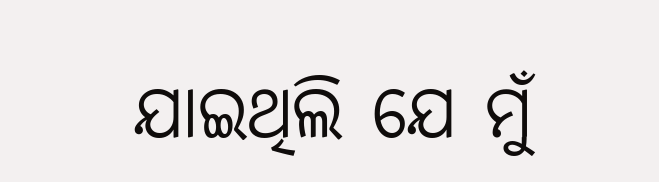ଯାଇଥିଲି ଯେ ମୁଁ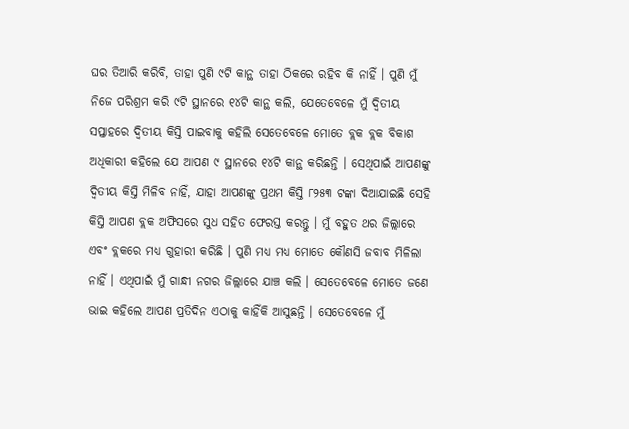ଘର ତିଆରି କରିବି, ତାହା ପୁଣି ୯ଟି କାନ୍ଥ ତାହା ଠିକରେ ରହିବ କି ନାହିଁ । ପୁଣି ମୁଁ ନିଜେ ପରିଶ୍ରମ କରି ୯ଟି ସ୍ଥାନରେ ୧୪ଟି କାନ୍ଥ କଲି, ଯେତେବେଳେ ମୁଁ ଦ୍ୱିତୀୟ ସପ୍ତାହରେ ଦ୍ୱିତୀୟ କିସ୍ତି ପାଇବାକୁ କହିଲି ସେତେବେଳେ ମୋତେ ବ୍ଲକ ବ୍ଲକ ବିକାଶ ଅଧିକାରୀ କହିଲେ ଯେ ଆପଣ ୯ ସ୍ଥାନରେ ୧୪ଟି କାନ୍ଥ କରିଛନ୍ତି । ସେଥିପାଇଁ ଆପଣଙ୍କୁ ଦ୍ୱିତୀୟ କିସ୍ତି ମିଳିବ ନାହିଁ, ଯାହା ଆପଣଙ୍କୁ ପ୍ରଥମ କିସ୍ତି ୮୨୫୩ ଟଙ୍କା ଦିଆଯାଇଛି ସେହି କିସ୍ତି ଆପଣ ବ୍ଲକ ଅଫିସରେ ସୁଧ ସହିତ ଫେରସ୍ତ କରନ୍ତୁ । ମୁଁ ବହୁତ ଥର ଜିଲ୍ଲାରେ ଏବଂ ବ୍ଲକରେ ମଧ୍ୟ ଗୁହାରୀ କରିଛି । ପୁଣି ମଧ୍ୟ ମଧ୍ୟ ମୋତେ କୌଣସି ଜବାବ ମିଳିଲା ନାହିଁ । ଏଥିପାଇଁ ମୁଁ ଗାନ୍ଧୀ ନଗର ଜିଲ୍ଲାରେ ଯାଞ୍ଚ କଲି । ସେତେବେଳେ ମୋତେ ଜଣେ ଭାଇ କହିଲେ ଆପଣ ପ୍ରତିଦିନ ଏଠାକୁ କାହିଁକି ଆସୁଛନ୍ତି । ସେତେବେଳେ ମୁଁ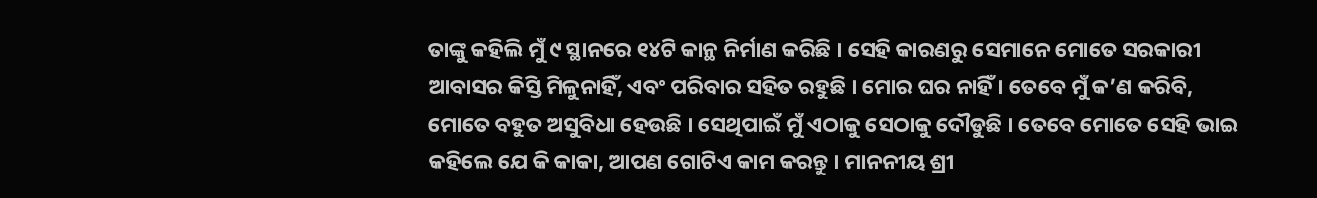ତାଙ୍କୁ କହିଲି ମୁଁ ୯ ସ୍ଥାନରେ ୧୪ଟି କାନ୍ଥ ନିର୍ମାଣ କରିଛି । ସେହି କାରଣରୁ ସେମାନେ ମୋତେ ସରକାରୀ ଆବାସର କିସ୍ତି ମିଳୁନାହିଁ, ଏବଂ ପରିବାର ସହିତ ରହୁଛି । ମୋର ଘର ନାହିଁ । ତେବେ ମୁଁ କ’ଣ କରିବି, ମୋତେ ବହୁତ ଅସୁବିଧା ହେଉଛି । ସେଥିପାଇଁ ମୁଁ ଏଠାକୁ ସେଠାକୁ ଦୌଡୁଛି । ତେବେ ମୋତେ ସେହି ଭାଇ କହିଲେ ଯେ କି କାକା, ଆପଣ ଗୋଟିଏ କାମ କରନ୍ତୁ । ମାନନୀୟ ଶ୍ରୀ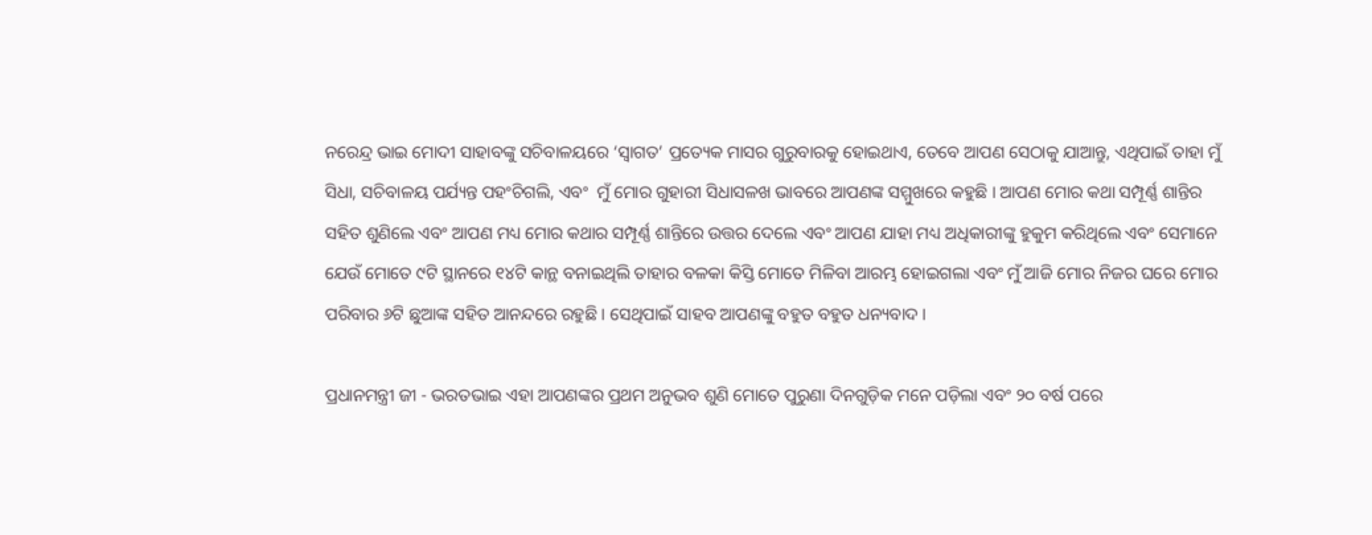ନରେନ୍ଦ୍ର ଭାଇ ମୋଦୀ ସାହାବଙ୍କୁ ସଚିବାଳୟରେ ‘ସ୍ୱାଗତ’ ପ୍ରତ୍ୟେକ ମାସର ଗୁରୁବାରକୁ ହୋଇଥାଏ, ତେବେ ଆପଣ ସେଠାକୁ ଯାଆନ୍ତୁ, ଏଥିପାଇଁ ତାହା ମୁଁ ସିଧା, ସଚିବାଳୟ ପର୍ଯ୍ୟନ୍ତ ପହଂଚିଗଲି, ଏବଂ  ମୁଁ ମୋର ଗୁହାରୀ ସିଧାସଳଖ ଭାବରେ ଆପଣଙ୍କ ସମ୍ମୁଖରେ କହୁଛି । ଆପଣ ମୋର କଥା ସମ୍ପୂର୍ଣ୍ଣ ଶାନ୍ତିର ସହିତ ଶୁଣିଲେ ଏବଂ ଆପଣ ମଧ୍ୟ ମୋର କଥାର ସମ୍ପୂର୍ଣ୍ଣ ଶାନ୍ତିରେ ଉତ୍ତର ଦେଲେ ଏବଂ ଆପଣ ଯାହା ମଧ୍ୟ ଅଧିକାରୀଙ୍କୁ ହୁକୁମ କରିଥିଲେ ଏବଂ ସେମାନେ ଯେଉଁ ମୋତେ ୯ଟି ସ୍ଥାନରେ ୧୪ଟି କାନ୍ଥ ବନାଇଥିଲି ତାହାର ବଳକା କିସ୍ତି ମୋତେ ମିଳିବା ଆରମ୍ଭ ହୋଇଗଲା ଏବଂ ମୁଁ ଆଜି ମୋର ନିଜର ଘରେ ମୋର ପରିବାର ୬ଟି ଛୁଆଙ୍କ ସହିତ ଆନନ୍ଦରେ ରହୁଛି । ସେଥିପାଇଁ ସାହବ ଆପଣଙ୍କୁ ବହୁତ ବହୁତ ଧନ୍ୟବାଦ ।

ପ୍ରଧାନମନ୍ତ୍ରୀ ଜୀ - ଭରତଭାଇ ଏହା ଆପଣଙ୍କର ପ୍ରଥମ ଅନୁଭବ ଶୁଣି ମୋତେ ପୁରୁଣା ଦିନଗୁଡ଼ିକ ମନେ ପଡ଼ିଲା ଏବଂ ୨୦ ବର୍ଷ ପରେ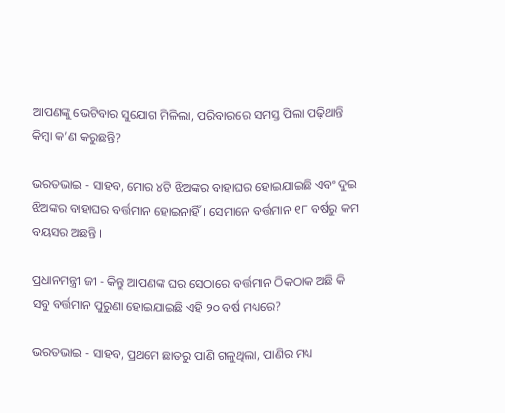ଆପଣଙ୍କୁ ଭେଟିବାର ସୁଯୋଗ ମିଳିଲା, ପରିବାରରେ ସମସ୍ତ ପିଲା ପଢ଼ିଥାନ୍ତି କିମ୍ବା କ’ଣ କରୁଛନ୍ତି?

ଭରତଭାଇ - ସାହବ, ମୋର ୪ଟି ଝିଅଙ୍କର ବାହାଘର ହୋଇଯାଇଛି ଏବଂ ଦୁଇ ଝିଅଙ୍କର ବାହାଘର ବର୍ତ୍ତମାନ ହୋଇନାହିଁ । ସେମାନେ ବର୍ତ୍ତମାନ ୧୮ ବର୍ଷରୁ କମ ବୟସର ଅଛନ୍ତି ।

ପ୍ରଧାନମନ୍ତ୍ରୀ ଜୀ - କିନ୍ତୁ ଆପଣଙ୍କ ଘର ସେଠାରେ ବର୍ତ୍ତମାନ ଠିକଠାକ ଅଛି କି ସବୁ ବର୍ତ୍ତମାନ ପୁରୁଣା ହୋଇଯାଇଛି ଏହି ୨୦ ବର୍ଷ ମଧ୍ୟରେ?

ଭରତଭାଇ - ସାହବ, ପ୍ରଥମେ ଛାତରୁ ପାଣି ଗଳୁଥିଲା, ପାଣିର ମଧ୍ୟ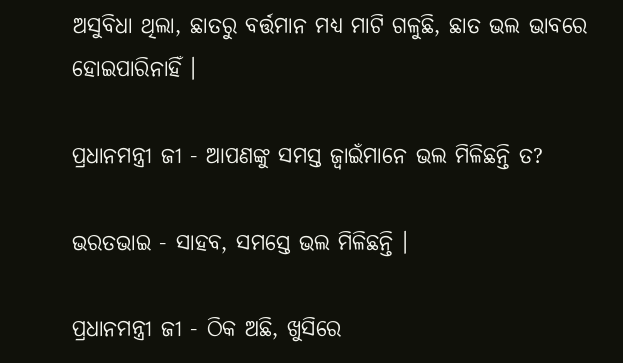ଅସୁବିଧା ଥିଲା, ଛାତରୁ ବର୍ତ୍ତମାନ ମଧ୍ୟ ମାଟି ଗଳୁଛି, ଛାତ ଭଲ ଭାବରେ ହୋଇପାରିନାହିଁ ।

ପ୍ରଧାନମନ୍ତ୍ରୀ ଜୀ - ଆପଣଙ୍କୁ ସମସ୍ତ ଜ୍ୱାଇଁମାନେ ଭଲ ମିଳିଛନ୍ତି ତ?

ଭରତଭାଇ - ସାହବ, ସମସ୍ତେ ଭଲ ମିଳିଛନ୍ତି ।

ପ୍ରଧାନମନ୍ତ୍ରୀ ଜୀ - ଠିକ ଅଛି, ଖୁସିରେ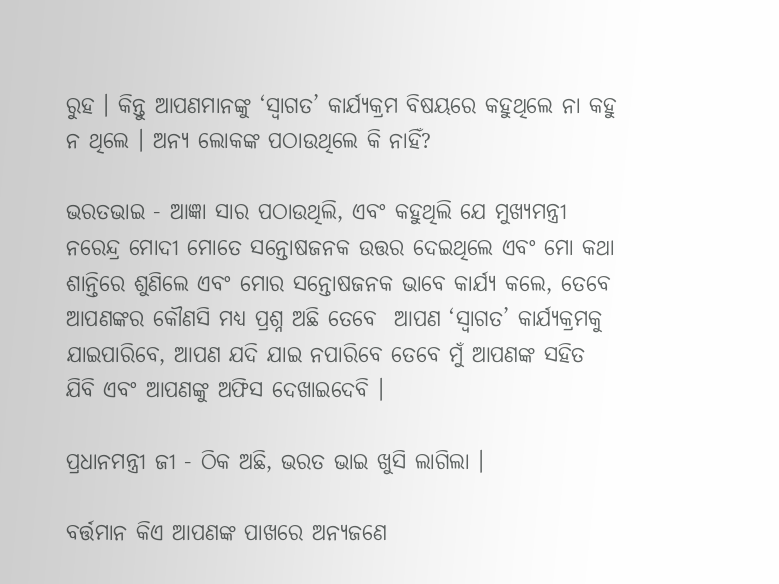ରୁହ । କିନ୍ତୁ ଆପଣମାନଙ୍କୁ ‘ସ୍ୱାଗତ’ କାର୍ଯ୍ୟକ୍ରମ ବିଷୟରେ କହୁଥିଲେ ନା କହୁ ନ ଥିଲେ । ଅନ୍ୟ ଲୋକଙ୍କ ପଠାଉଥିଲେ କି ନାହିଁ?

ଭରତଭାଇ - ଆଜ୍ଞା ସାର ପଠାଉଥିଲି, ଏବଂ କହୁଥିଲି ଯେ ମୁଖ୍ୟମନ୍ତ୍ରୀ ନରେନ୍ଦ୍ର ମୋଦୀ ମୋତେ ସନ୍ତୋଷଜନକ ଉତ୍ତର ଦେଇଥିଲେ ଏବଂ ମୋ କଥା ଶାନ୍ତିରେ ଶୁଣିଲେ ଏବଂ ମୋର ସନ୍ତୋଷଜନକ ଭାବେ କାର୍ଯ୍ୟ କଲେ, ତେବେ ଆପଣଙ୍କର କୌଣସି ମଧ୍ୟ ପ୍ରଶ୍ନ ଅଛି ତେବେ  ଆପଣ ‘ସ୍ୱାଗତ’ କାର୍ଯ୍ୟକ୍ରମକୁ ଯାଇପାରିବେ, ଆପଣ ଯଦି ଯାଇ ନପାରିବେ ତେବେ ମୁଁ ଆପଣଙ୍କ ସହିତ ଯିବି ଏବଂ ଆପଣଙ୍କୁ ଅଫିସ ଦେଖାଇଦେବି ।

ପ୍ରଧାନମନ୍ତ୍ରୀ ଜୀ - ଠିକ ଅଛି, ଭରତ ଭାଇ ଖୁସି ଲାଗିଲା ।

ବର୍ତ୍ତମାନ କିଏ ଆପଣଙ୍କ ପାଖରେ ଅନ୍ୟଜଣେ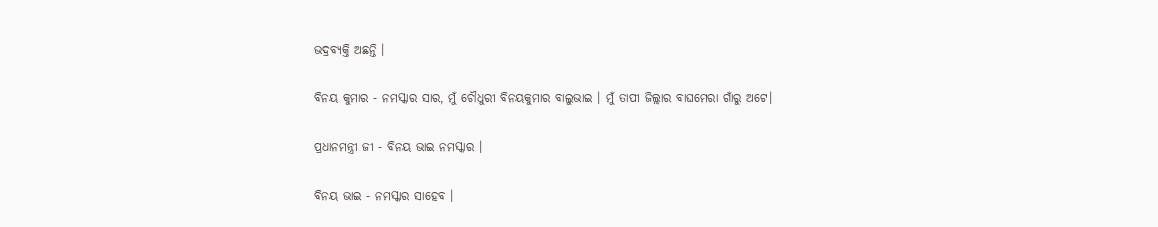ଭଦ୍ରବ୍ୟକ୍ତି ଅଛନ୍ତି ।

ବିନୟ କୁମାର - ନମସ୍କାର ସାର, ମୁଁ ଚୌଧୁରୀ ବିନୟକୁମାର ବାଲୁଭାଇ । ମୁଁ ତାପୀ ଜିଲ୍ଲାର ବାଘମେରା ଗାଁରୁ ଅଟେ।

ପ୍ରଧାନମନ୍ତ୍ରୀ ଜୀ - ବିନୟ ଭାଇ ନମସ୍କାର ।

ବିନୟ ଭାଇ - ନମସ୍କାର ସାହେବ ।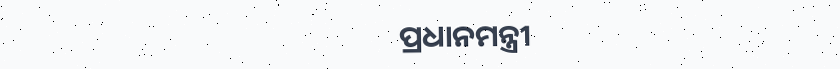ପ୍ରଧାନମନ୍ତ୍ରୀ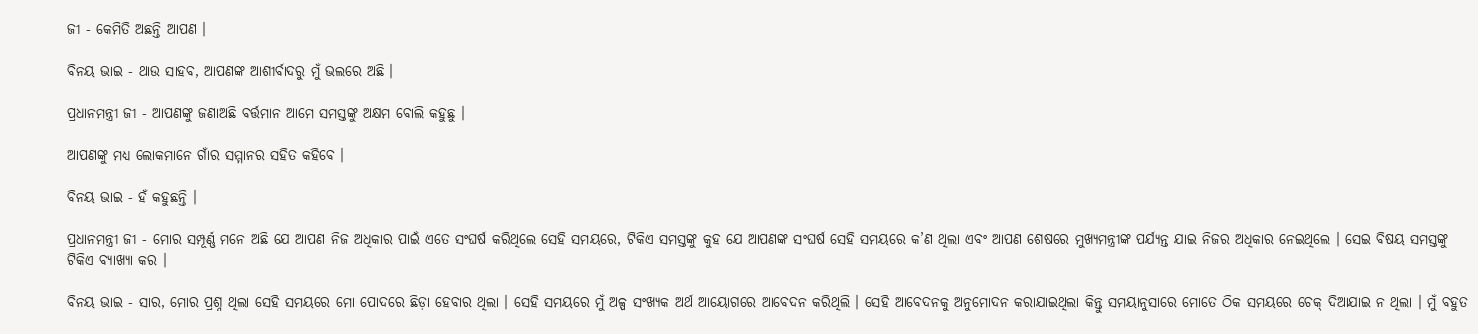ଜୀ - କେମିତି ଅଛନ୍ତି ଆପଣ ।

ବିନୟ ଭାଇ - ଥାଉ ସାହବ, ଆପଣଙ୍କ ଆଶୀର୍ବାଦରୁ ମୁଁ ଭଲରେ ଅଛି ।

ପ୍ରଧାନମନ୍ତ୍ରୀ ଜୀ - ଆପଣଙ୍କୁ ଜଣାଅଛି ବର୍ତ୍ତମାନ ଆମେ ସମସ୍ତଙ୍କୁ ଅକ୍ଷମ ବୋଲି କହୁଛୁ ।

ଆପଣଙ୍କୁ ମଧ୍ୟ ଲୋକମାନେ ଗାଁର ସମ୍ମାନର ସହିତ କହିବେ ।

ବିନୟ ଭାଇ - ହଁ କହୁଛନ୍ତି ।

ପ୍ରଧାନମନ୍ତ୍ରୀ ଜୀ - ମୋର ସମ୍ପୂର୍ଣ୍ଣ ମନେ ଅଛି ଯେ ଆପଣ ନିଜ ଅଧିକାର ପାଇଁ ଏତେ ସଂଘର୍ଷ କରିଥିଲେ ସେହି ସମୟରେ, ଟିକିଏ ସମସ୍ତଙ୍କୁ କୁହ ଯେ ଆପଣଙ୍କ ସଂଘର୍ଷ ସେହି ସମୟରେ କ’ଣ ଥିଲା ଏବଂ ଆପଣ ଶେଷରେ ମୁଖ୍ୟମନ୍ତ୍ରୀଙ୍କ ପର୍ଯ୍ୟନ୍ତ ଯାଇ ନିଜର ଅଧିକାର ନେଇଥିଲେ । ସେଇ ବିଷୟ ସମସ୍ତଙ୍କୁ ଟିକିଏ ବ୍ୟାଖ୍ୟା କର ।

ବିନୟ ଭାଇ - ସାର, ମୋର ପ୍ରଶ୍ନ ଥିଲା ସେହି ସମୟରେ ମୋ ପୋଦରେ ଛିଡ଼ା ହେବାର ଥିଲା । ସେହି ସମୟରେ ମୁଁ ଅଳ୍ପ ସଂଖ୍ୟକ ଅର୍ଥ ଆୟୋଗରେ ଆବେଦନ କରିଥିଲି । ସେହି ଆବେଦନକୁ ଅନୁମୋଦନ କରାଯାଇଥିଲା କିନ୍ତୁ ସମୟାନୁସାରେ ମୋତେ ଠିକ ସମୟରେ ଚେକ୍ ଦିଆଯାଇ ନ ଥିଲା । ମୁଁ ବହୁତ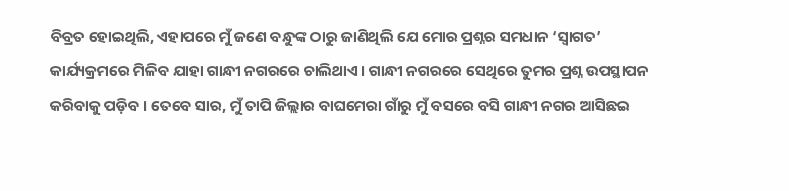ବିବ୍ରତ ହୋଇଥିଲି, ଏହାପରେ ମୁଁ ଜଣେ ବନ୍ଧୁଙ୍କ ଠାରୁ ଜାଣିଥିଲି ଯେ ମୋର ପ୍ରଶ୍ନର ସମଧାନ ‘ସ୍ୱାଗତ’ କାର୍ଯ୍ୟକ୍ରମରେ ମିଳିବ ଯାହା ଗାନ୍ଧୀ ନଗରରେ ଚାଲିଥାଏ । ଗାନ୍ଧୀ ନଗରରେ ସେଥିରେ ତୁମର ପ୍ରଶ୍ନ ଉପସ୍ଥାପନ କରିବାକୁ ପଡ଼ିବ । ତେବେ ସାର, ମୁଁ ତାପି ଜିଲ୍ଲାର ବାଘମେରା ଗାଁରୁ ମୁଁ ବସରେ ବସି ଗାନ୍ଧୀ ନଗର ଆସିଛଇ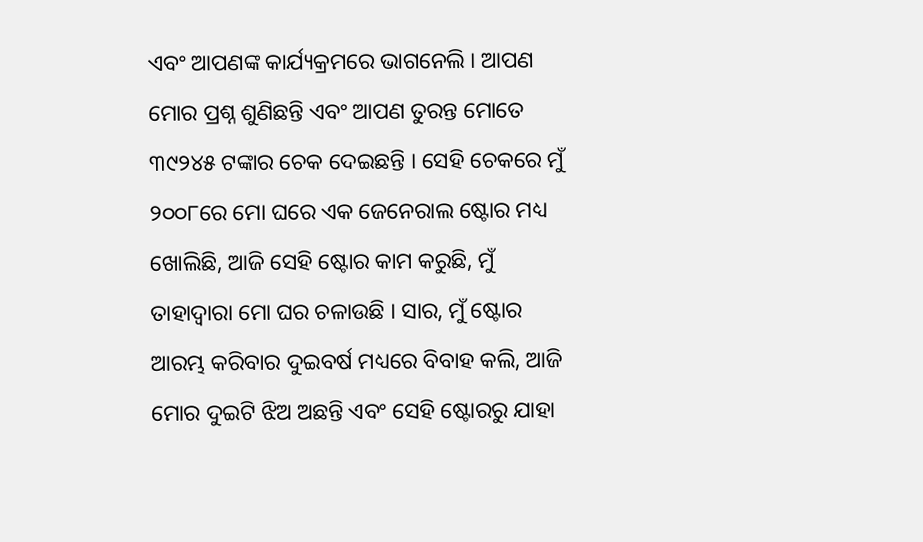ଏବଂ ଆପଣଙ୍କ କାର୍ଯ୍ୟକ୍ରମରେ ଭାଗନେଲି । ଆପଣ ମୋର ପ୍ରଶ୍ନ ଶୁଣିଛନ୍ତି ଏବଂ ଆପଣ ତୁରନ୍ତ ମୋତେ ୩୯୨୪୫ ଟଙ୍କାର ଚେକ ଦେଇଛନ୍ତି । ସେହି ଚେକରେ ମୁଁ ୨୦୦୮ରେ ମୋ ଘରେ ଏକ ଜେନେରାଲ ଷ୍ଟୋର ମଧ୍ୟ ଖୋଲିଛି, ଆଜି ସେହି ଷ୍ଟୋର କାମ କରୁଛି, ମୁଁ ତାହାଦ୍ୱାରା ମୋ ଘର ଚଳାଉଛି । ସାର, ମୁଁ ଷ୍ଟୋର ଆରମ୍ଭ କରିବାର ଦୁଇବର୍ଷ ମଧ୍ୟରେ ବିବାହ କଲି, ଆଜି ମୋର ଦୁଇଟି ଝିଅ ଅଛନ୍ତି ଏବଂ ସେହି ଷ୍ଟୋରରୁ ଯାହା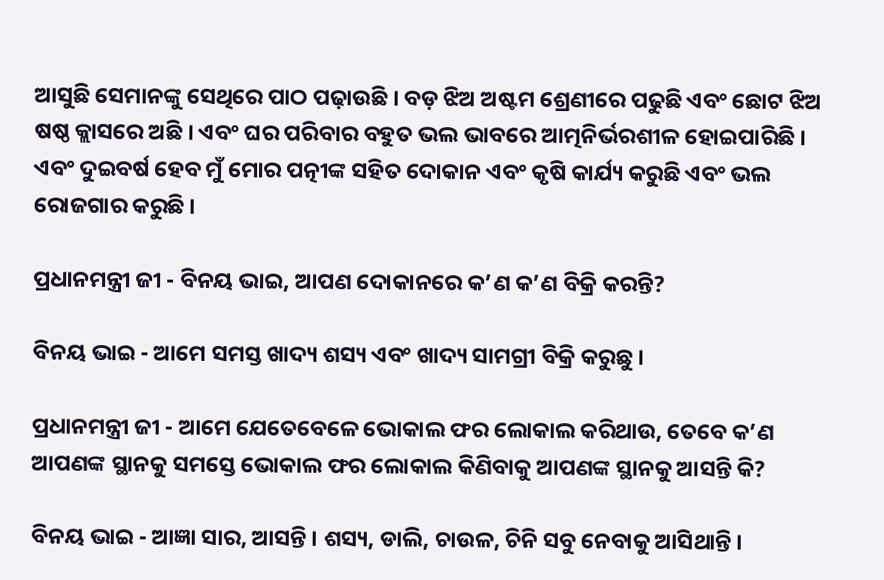ଆସୁଛି ସେମାନଙ୍କୁ ସେଥିରେ ପାଠ ପଢ଼ାଉଛି । ବଡ଼ ଝିଅ ଅଷ୍ଟମ ଶ୍ରେଣୀରେ ପଢୁଛି ଏବଂ ଛୋଟ ଝିଅ ଷଷ୍ଠ କ୍ଲାସରେ ଅଛି । ଏବଂ ଘର ପରିବାର ବହୁତ ଭଲ ଭାବରେ ଆତ୍ମନିର୍ଭରଶୀଳ ହୋଇପାରିଛି । ଏବଂ ଦୁଇବର୍ଷ ହେବ ମୁଁ ମୋର ପତ୍ନୀଙ୍କ ସହିତ ଦୋକାନ ଏବଂ କୃଷି କାର୍ଯ୍ୟ କରୁଛି ଏବଂ ଭଲ ରୋଜଗାର କରୁଛି ।

ପ୍ରଧାନମନ୍ତ୍ରୀ ଜୀ - ବିନୟ ଭାଇ, ଆପଣ ଦୋକାନରେ କ’ଣ କ’ଣ ବିକ୍ରି କରନ୍ତି?

ବିନୟ ଭାଇ - ଆମେ ସମସ୍ତ ଖାଦ୍ୟ ଶସ୍ୟ ଏବଂ ଖାଦ୍ୟ ସାମଗ୍ରୀ ବିକ୍ରି କରୁଛୁ ।

ପ୍ରଧାନମନ୍ତ୍ରୀ ଜୀ - ଆମେ ଯେତେବେଳେ ଭୋକାଲ ଫର ଲୋକାଲ କରିଥାଉ, ତେବେ କ’ଣ ଆପଣଙ୍କ ସ୍ଥାନକୁ ସମସ୍ତେ ଭୋକାଲ ଫର ଲୋକାଲ କିଣିବାକୁ ଆପଣଙ୍କ ସ୍ଥାନକୁ ଆସନ୍ତି କି?

ବିନୟ ଭାଇ - ଆଜ୍ଞା ସାର, ଆସନ୍ତି । ଶସ୍ୟ, ଡାଲି, ଚାଉଳ, ଚିନି ସବୁ ନେବାକୁ ଆସିଥାନ୍ତି ।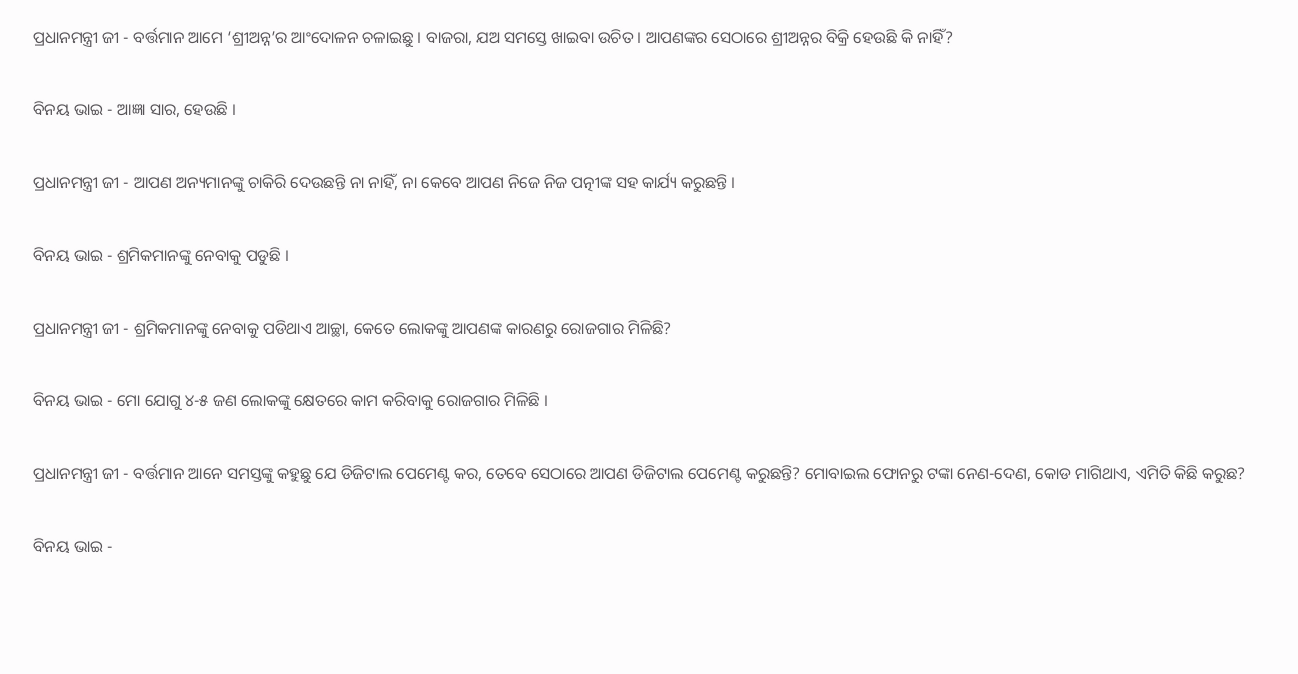ପ୍ରଧାନମନ୍ତ୍ରୀ ଜୀ - ବର୍ତ୍ତମାନ ଆମେ ‘ଶ୍ରୀଅନ୍ନ’ର ଆଂଦୋଳନ ଚଳାଇଛୁ । ବାଜରା, ଯଅ ସମସ୍ତେ ଖାଇବା ଉଚିତ । ଆପଣଙ୍କର ସେଠାରେ ଶ୍ରୀଅନ୍ନର ବିକ୍ରି ହେଉଛି କି ନାହିଁ?

ବିନୟ ଭାଇ - ଆଜ୍ଞା ସାର, ହେଉଛି ।

ପ୍ରଧାନମନ୍ତ୍ରୀ ଜୀ - ଆପଣ ଅନ୍ୟମାନଙ୍କୁ ଚାକିରି ଦେଉଛନ୍ତି ନା ନାହିଁ, ନା କେବେ ଆପଣ ନିଜେ ନିଜ ପତ୍ନୀଙ୍କ ସହ କାର୍ଯ୍ୟ କରୁଛନ୍ତି ।

ବିନୟ ଭାଇ - ଶ୍ରମିକମାନଙ୍କୁ ନେବାକୁ ପଡୁଛି ।

ପ୍ରଧାନମନ୍ତ୍ରୀ ଜୀ - ଶ୍ରମିକମାନଙ୍କୁ ନେବାକୁ ପଡିଥାଏ ଆଚ୍ଛା, କେତେ ଲୋକଙ୍କୁ ଆପଣଙ୍କ କାରଣରୁ ରୋଜଗାର ମିଳିଛି?

ବିନୟ ଭାଇ - ମୋ ଯୋଗୁ ୪-୫ ଜଣ ଲୋକଙ୍କୁ କ୍ଷେତରେ କାମ କରିବାକୁ ରୋଜଗାର ମିଳିଛି ।

ପ୍ରଧାନମନ୍ତ୍ରୀ ଜୀ - ବର୍ତ୍ତମାନ ଆନେ ସମସ୍ତଙ୍କୁ କହୁଛୁ ଯେ ଡିଜିଟାଲ ପେମେଣ୍ଟ କର, ତେବେ ସେଠାରେ ଆପଣ ଡିଜିଟାଲ ପେମେଣ୍ଟ କରୁଛନ୍ତି? ମୋବାଇଲ ଫୋନରୁ ଟଙ୍କା ନେଣ-ଦେଣ, କୋଡ ମାଗିଥାଏ, ଏମିତି କିଛି କରୁଛ?

ବିନୟ ଭାଇ -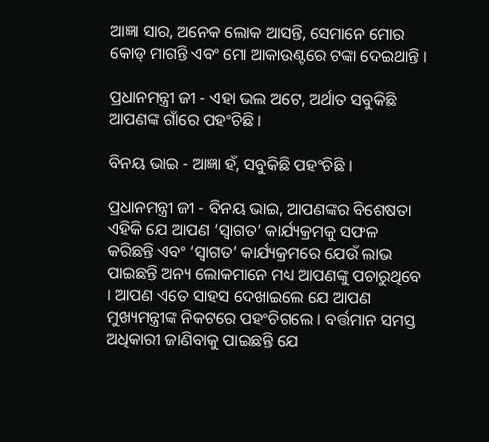ଆଜ୍ଞା ସାର, ଅନେକ ଲୋକ ଆସନ୍ତି, ସେମାନେ ମୋର କୋଡ୍ ମାଗନ୍ତି ଏବଂ ମୋ ଆକାଉଣ୍ଟରେ ଟଙ୍କା ଦେଇଥାନ୍ତି ।

ପ୍ରଧାନମନ୍ତ୍ରୀ ଜୀ - ଏହା ଭଲ ଅଟେ, ଅର୍ଥାତ ସବୁକିଛି ଆପଣଙ୍କ ଗାଁରେ ପହଂଚିଛି ।

ବିନୟ ଭାଇ - ଆଜ୍ଞା ହଁ, ସବୁକିଛି ପହଂଚିଛି ।

ପ୍ରଧାନମନ୍ତ୍ରୀ ଜୀ - ବିନୟ ଭାଇ, ଆପଣଙ୍କର ବିଶେଷତା ଏହିକି ଯେ ଆପଣ ‘ସ୍ୱାଗତ’ କାର୍ଯ୍ୟକ୍ରମକୁ ସଫଳ କରିଛନ୍ତି ଏବଂ ‘ସ୍ୱାଗତ’ କାର୍ଯ୍ୟକ୍ରମରେ ଯେଉଁ ଲାଭ ପାଇଛନ୍ତି ଅନ୍ୟ ଲୋକମାନେ ମଧ୍ୟ ଆପଣଙ୍କୁ ପଚାରୁଥିବେ । ଆପଣ ଏତେ ସାହସ ଦେଖାଇଲେ ଯେ ଆପଣ ମୁଖ୍ୟମନ୍ତ୍ରୀଙ୍କ ନିକଟରେ ପହଂଚିଗଲେ । ବର୍ତ୍ତମାନ ସମସ୍ତ ଅଧିକାରୀ ଜାଣିବାକୁ ପାଇଛନ୍ତି ଯେ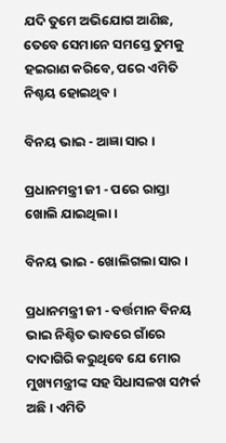ଯଦି ତୁମେ ଅଭିଯୋଗ ଆଣିଛ, ତେବେ ସେମାନେ ସମସ୍ତେ ତୁମକୁ ହଇରାଣ କରିବେ, ପରେ ଏମିତି ନିଶ୍ଚୟ ହୋଇଥିବ ।

ବିନୟ ଭାଇ - ଆଜ୍ଞା ସାର ।

ପ୍ରଧାନମନ୍ତ୍ରୀ ଜୀ - ପରେ ରାସ୍ତା ଖୋଲି ଯାଇଥିଲା ।

ବିନୟ ଭାଇ - ଖୋଲିଗଲା ସାର ।

ପ୍ରଧାନମନ୍ତ୍ରୀ ଜୀ - ବର୍ତ୍ତମାନ ବିନୟ ଭାଇ ନିଶ୍ଚିତ ଭାବରେ ଗାଁରେ ଦାଦାଗିରି କରୁଥିବେ ଯେ ମୋର ମୁଖ୍ୟମନ୍ତ୍ରୀଙ୍କ ସହ ସିଧାସଳଖ ସମ୍ପର୍କ ଅଛି । ଏମିତି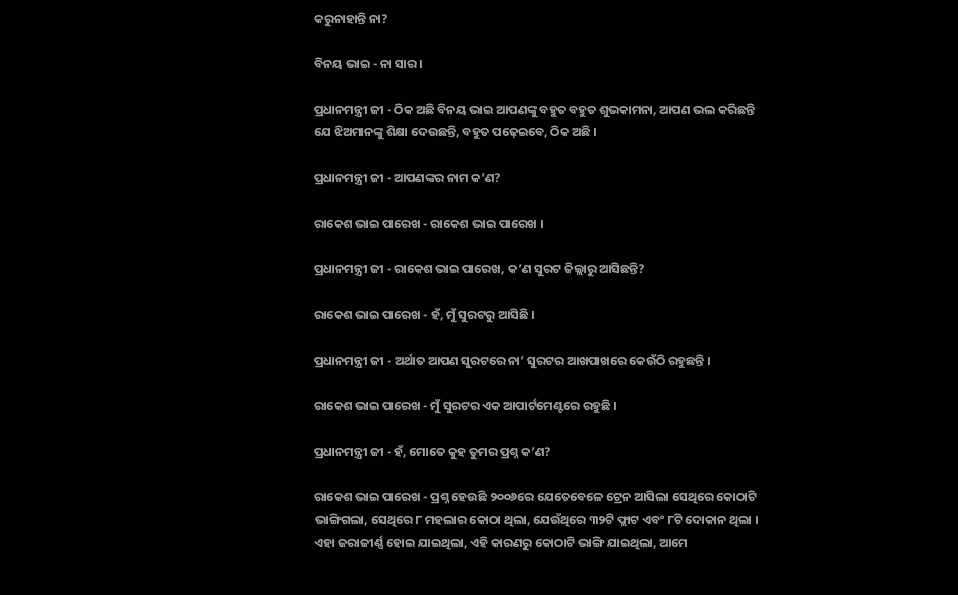କରୁନାହାନ୍ତି ନା?

ବିନୟ ଭାଇ - ନା ସାର ।

ପ୍ରଧାନମନ୍ତ୍ରୀ ଜୀ - ଠିକ ଅଛି ବିନୟ ଭାଇ ଆପଣଙ୍କୁ ବହୁତ ବହୁତ ଶୁଭକାମନା, ଆପଣ ଭଲ କରିଛନ୍ତି ଯେ ଝିଅମାନଙ୍କୁ ଶିକ୍ଷା ଦେଉଛନ୍ତି, ବହୁତ ପଢ଼େଇବେ, ଠିକ ଅଛି ।

ପ୍ରଧାନମନ୍ତ୍ରୀ ଜୀ - ଆପଣଙ୍କର ନାମ କ’ଣ?

ରାକେଶ ଭାଇ ପାରେଖ - ରାକେଶ ଭାଇ ପାରେଖ ।

ପ୍ରଧାନମନ୍ତ୍ରୀ ଜୀ - ରାକେଶ ଭାଇ ପାରେଖ, କ’ଣ ସୁରଟ ଜିଲ୍ଲାରୁ ଆସିଛନ୍ତି?

ରାକେଶ ଭାଇ ପାରେଖ - ହଁ, ମୁଁ ସୁରଟରୁ ଆସିଛି ।

ପ୍ରଧାନମନ୍ତ୍ରୀ ଜୀ - ଅର୍ଥାତ ଆପଣ ସୁରଟରେ ନା’ ସୁରଟର ଆଖପାଖରେ କେଉଁଠି ରହୁଛନ୍ତି ।

ରାକେଶ ଭାଇ ପାରେଖ - ମୁଁ ସୁରଟର ଏକ ଆପାର୍ଟମେଣ୍ଟରେ ରହୁଛି ।

ପ୍ରଧାନମନ୍ତ୍ରୀ ଜୀ - ହଁ, ମୋତେ କୁହ ତୁମର ପ୍ରଶ୍ନ କ’ଣ?

ରାକେଶ ଭାଇ ପାରେଖ - ପ୍ରଶ୍ନ ହେଉଛି ୨୦୦୬ରେ ଯେତେବେଳେ ଟ୍ରେନ ଆସିଲା ସେଥିରେ କୋଠାଟି ଭାଙ୍ଗିଗଲା, ସେଥିରେ ୮ ମହଲାର କୋଠା ଥିଲା, ଯେଉଁଥିରେ ୩୨ଟି ଫ୍ଲାଟ ଏବଂ ୮ଟି ଦୋକାନ ଥିଲା । ଏହା ଜରାଜୀର୍ଣ୍ଣ ହୋଇ ଯାଇଥିଲା, ଏହି କାରଣରୁ କୋଠାଟି ଭାଙ୍ଗି ଯାଇଥିଲା, ଆମେ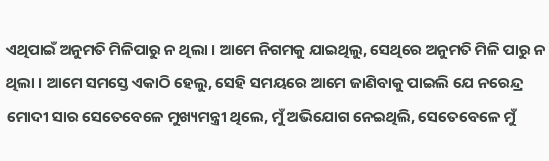ଏଥିପାଇଁ ଅନୁମତି ମିଳିପାରୁ ନ ଥିଲା । ଆମେ ନିଗମକୁ ଯାଇଥିଲୁ, ସେଥିରେ ଅନୁମତି ମିଳି ପାରୁ ନ ଥିଲା । ଆମେ ସମସ୍ତେ ଏକାଠି ହେଲୁ, ସେହି ସମୟରେ ଆମେ ଜାଣିବାକୁ ପାଇଲି ଯେ ନରେନ୍ଦ୍ର ମୋଦୀ ସାର ସେତେବେଳେ ମୁଖ୍ୟମନ୍ତ୍ରୀ ଥିଲେ, ମୁଁ ଅଭିଯୋଗ ନେଇଥିଲି, ସେତେବେଳେ ମୁଁ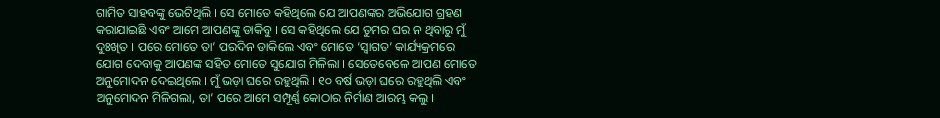ଗାମିତ ସାହବଙ୍କୁ ଭେଟିଥିଲି । ସେ ମୋତେ କହିଥିଲେ ଯେ ଆପଣଙ୍କର ଅଭିଯୋଗ ଗ୍ରହଣ କରାଯାଇଛି ଏବଂ ଆମେ ଆପଣଙ୍କୁ ଡାକିବୁ । ସେ କହିଥିଲେ ଯେ ତୁମର ଘର ନ ଥିବାରୁ ମୁଁ ଦୁଃଖିତ । ପରେ ମୋତେ ତା’ ପରଦିନ ଡାକିଲେ ଏବଂ ମୋତେ ‘ସ୍ୱାଗତ’ କାର୍ଯ୍ୟକ୍ରମରେ ଯୋଗ ଦେବାକୁ ଆପଣଙ୍କ ସହିତ ମୋତେ ସୁଯୋଗ ମିଳିଲା । ସେତେବେଳେ ଆପଣ ମୋତେ ଅନୁମୋଦନ ଦେଇଥିଲେ । ମୁଁ ଭଡ଼ା ଘରେ ରହୁଥିଲି । ୧୦ ବର୍ଷ ଭଡ଼ା ଘରେ ରହୁଥିଲି ଏବଂ ଅନୁମୋଦନ ମିଳିଗଲା, ତା’ ପରେ ଆମେ ସମ୍ପୂର୍ଣ୍ଣ କୋଠାର ନିର୍ମାଣ ଆରମ୍ଭ କଲୁ ।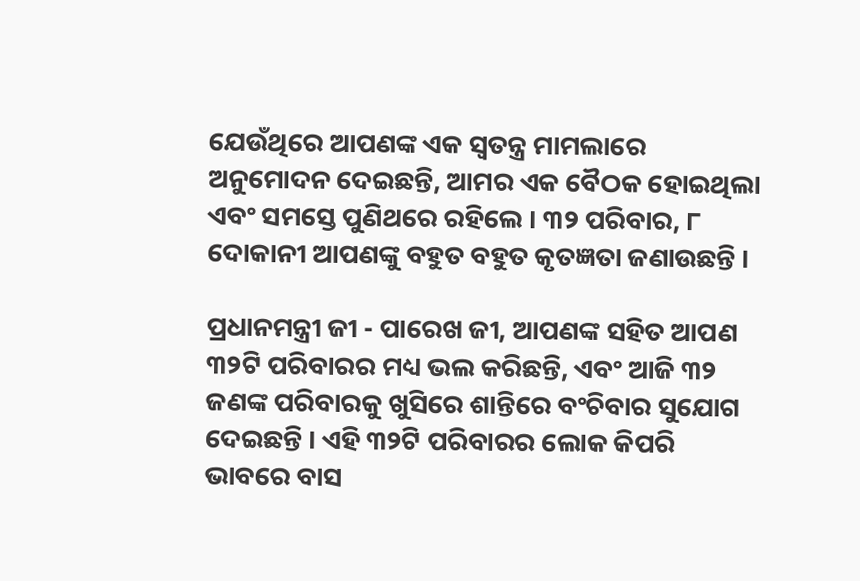ଯେଉଁଥିରେ ଆପଣଙ୍କ ଏକ ସ୍ୱତନ୍ତ୍ର ମାମଲାରେ ଅନୁମୋଦନ ଦେଇଛନ୍ତି, ଆମର ଏକ ବୈଠକ ହୋଇଥିଲା ଏବଂ ସମସ୍ତେ ପୁଣିଥରେ ରହିଲେ । ୩୨ ପରିବାର, ୮ ଦୋକାନୀ ଆପଣଙ୍କୁ ବହୁତ ବହୁତ କୃତଜ୍ଞତା ଜଣାଉଛନ୍ତି ।

ପ୍ରଧାନମନ୍ତ୍ରୀ ଜୀ - ପାରେଖ ଜୀ, ଆପଣଙ୍କ ସହିତ ଆପଣ ୩୨ଟି ପରିବାରର ମଧ୍ୟ ଭଲ କରିଛନ୍ତି, ଏବଂ ଆଜି ୩୨ ଜଣଙ୍କ ପରିବାରକୁ ଖୁସିରେ ଶାନ୍ତିରେ ବଂଚିବାର ସୁଯୋଗ ଦେଇଛନ୍ତି । ଏହି ୩୨ଟି ପରିବାରର ଲୋକ କିପରି ଭାବରେ ବାସ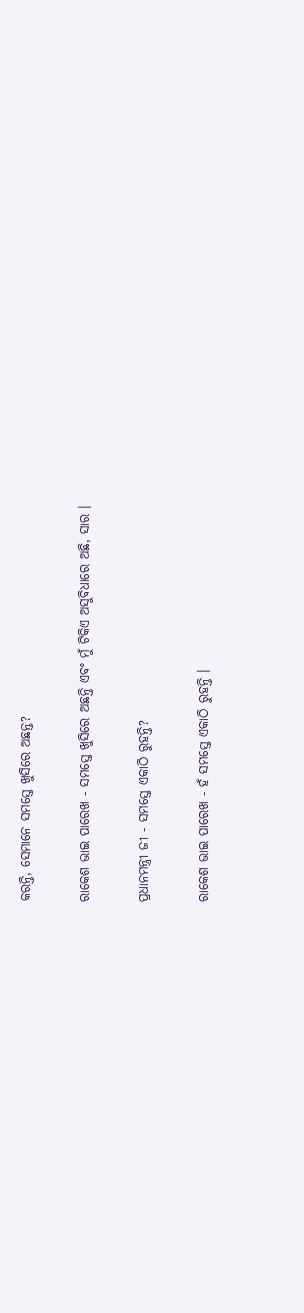କରନ୍ତି, ସେମାନେ ସମସ୍ତେ ଖୁସିରେ ଅଛନ୍ତ?

ରାକେଶ ଭାଇ ପାରେଖ - ସମସ୍ତେ ଖୁସିରେ ଅଛନ୍ତି ଏବଂ ମୁଁ ଟିକିଏ ଅସୁବିଧାରେ ଅଛି, ସାର ।

ପ୍ରଧାନମନ୍ତ୍ରୀ ଜୀ - ସମସ୍ତେ ଏକାଠି ରୁହନ୍ତି?

ରାକେଶ ଭାଇ ପାରେଖ - ହଁ ସମସ୍ତେ ଏକାଠି ରୁହନ୍ତି ।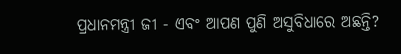ପ୍ରଧାନମନ୍ତ୍ରୀ ଜୀ - ଏବଂ ଆପଣ ପୁଣି ଅସୁବିଧାରେ ଅଛନ୍ତି?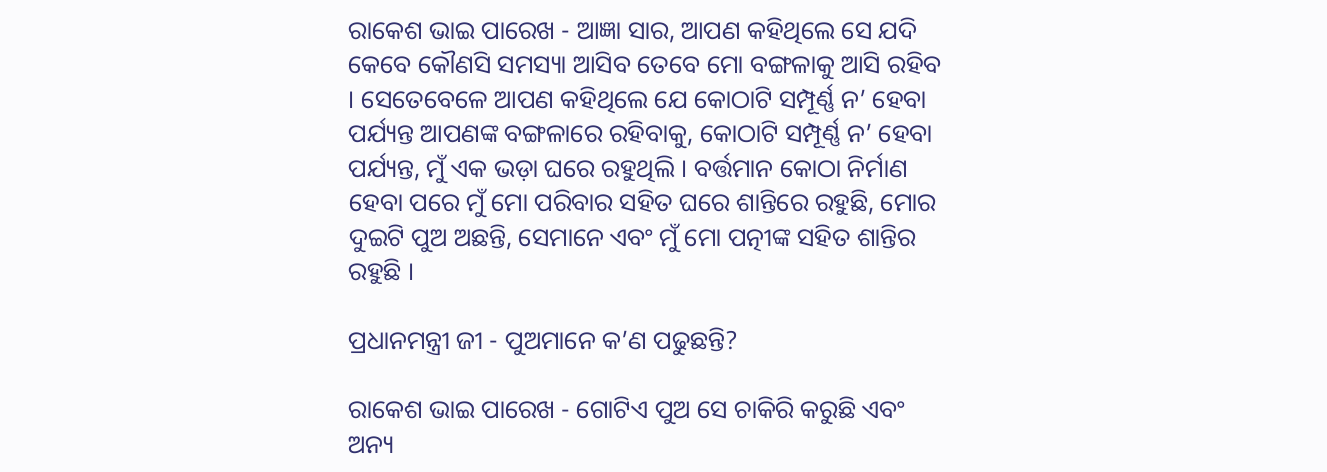ରାକେଶ ଭାଇ ପାରେଖ - ଆଜ୍ଞା ସାର, ଆପଣ କହିଥିଲେ ସେ ଯଦି କେବେ କୌଣସି ସମସ୍ୟା ଆସିବ ତେବେ ମୋ ବଙ୍ଗଳାକୁ ଆସି ରହିବ । ସେତେବେଳେ ଆପଣ କହିଥିଲେ ଯେ କୋଠାଟି ସମ୍ପୂର୍ଣ୍ଣ ନ’ ହେବା ପର୍ଯ୍ୟନ୍ତ ଆପଣଙ୍କ ବଙ୍ଗଳାରେ ରହିବାକୁ, କୋଠାଟି ସମ୍ପୂର୍ଣ୍ଣ ନ’ ହେବା ପର୍ଯ୍ୟନ୍ତ, ମୁଁ ଏକ ଭଡ଼ା ଘରେ ରହୁଥିଲି । ବର୍ତ୍ତମାନ କୋଠା ନିର୍ମାଣ ହେବା ପରେ ମୁଁ ମୋ ପରିବାର ସହିତ ଘରେ ଶାନ୍ତିରେ ରହୁଛି, ମୋର ଦୁଇଟି ପୁଅ ଅଛନ୍ତି, ସେମାନେ ଏବଂ ମୁଁ ମୋ ପତ୍ନୀଙ୍କ ସହିତ ଶାନ୍ତିର ରହୁଛି ।

ପ୍ରଧାନମନ୍ତ୍ରୀ ଜୀ - ପୁଅମାନେ କ’ଣ ପଢୁଛନ୍ତି?

ରାକେଶ ଭାଇ ପାରେଖ - ଗୋଟିଏ ପୁଅ ସେ ଚାକିରି କରୁଛି ଏବଂ ଅନ୍ୟ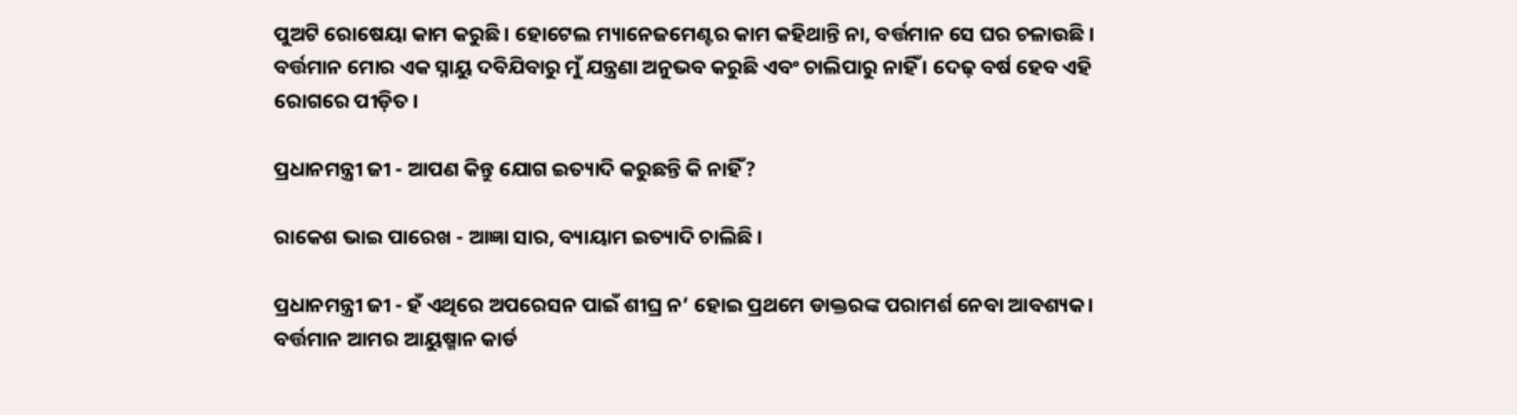ପୁଅଟି ରୋଷେୟା କାମ କରୁଛି । ହୋଟେଲ ମ୍ୟାନେଜମେଣ୍ଟର କାମ କହିଥାନ୍ତି ନା, ବର୍ତ୍ତମାନ ସେ ଘର ଚଳାଉଛି । ବର୍ତ୍ତମାନ ମୋର ଏକ ସ୍ନାୟୁ ଦବିଯିବାରୁ ମୁଁ ଯନ୍ତ୍ରଣା ଅନୁଭବ କରୁଛି ଏବଂ ଚାଲିପାରୁ ନାହିଁ । ଦେଢ଼ ବର୍ଷ ହେବ ଏହି ରୋଗରେ ପୀଡ଼ିତ ।

ପ୍ରଧାନମନ୍ତ୍ରୀ ଜୀ - ଆପଣ କିନ୍ତୁ ଯୋଗ ଇତ୍ୟାଦି କରୁଛନ୍ତି କି ନାହିଁ?

ରାକେଶ ଭାଇ ପାରେଖ - ଆଜ୍ଞା ସାର, ବ୍ୟାୟାମ ଇତ୍ୟାଦି ଚାଲିଛି ।

ପ୍ରଧାନମନ୍ତ୍ରୀ ଜୀ - ହଁ ଏଥିରେ ଅପରେସନ ପାଇଁ ଶୀଘ୍ର ନ’ ହୋଇ ପ୍ରଥମେ ଡାକ୍ତରଙ୍କ ପରାମର୍ଶ ନେବା ଆବଶ୍ୟକ। ବର୍ତ୍ତମାନ ଆମର ଆୟୁଷ୍ମାନ କାର୍ଡ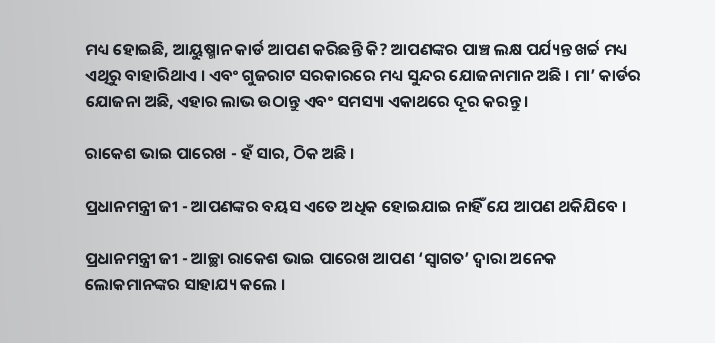ମଧ୍ୟ ହୋଇଛି, ଆୟୁଷ୍ମାନ କାର୍ଡ ଆପଣ କରିଛନ୍ତି କି? ଆପଣଙ୍କର ପାଞ୍ଚ ଲକ୍ଷ ପର୍ଯ୍ୟନ୍ତ ଖର୍ଚ୍ଚ ମଧ୍ୟ ଏଥିରୁ ବାହାରିଥାଏ । ଏବଂ ଗୁଜରାଟ ସରକାରରେ ମଧ୍ୟ ସୁନ୍ଦର ଯୋଜନାମାନ ଅଛି । ମା’ କାର୍ଡର ଯୋଜନା ଅଛି, ଏହାର ଲାଭ ଉଠାନ୍ତୁ ଏବଂ ସମସ୍ୟା ଏକାଥରେ ଦୂର କରନ୍ତୁ ।

ରାକେଶ ଭାଇ ପାରେଖ - ହଁ ସାର, ଠିକ ଅଛି ।

ପ୍ରଧାନମନ୍ତ୍ରୀ ଜୀ - ଆପଣଙ୍କର ବୟସ ଏତେ ଅଧିକ ହୋଇଯାଇ ନାହିଁ ଯେ ଆପଣ ଥକିଯିବେ ।

ପ୍ରଧାନମନ୍ତ୍ରୀ ଜୀ - ଆଚ୍ଛା ରାକେଶ ଭାଇ ପାରେଖ ଆପଣ ‘ସ୍ୱାଗତ’ ଦ୍ୱାରା ଅନେକ ଲୋକମାନଙ୍କର ସାହାଯ୍ୟ କଲେ ।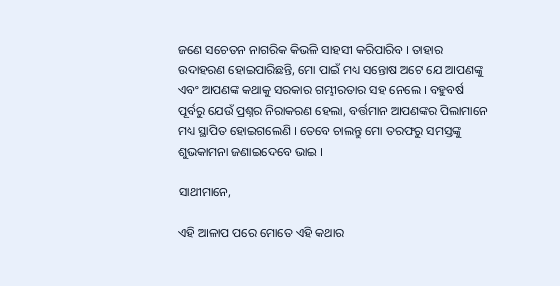ଜଣେ ସଚେତନ ନାଗରିକ କିଭଳି ସାହସୀ କରିପାରିବ । ତାହାର ଉଦାହରଣ ହୋଇପାରିଛନ୍ତି, ମୋ ପାଇଁ ମଧ୍ୟ ସନ୍ତୋଷ ଅଟେ ଯେ ଆପଣଙ୍କୁ ଏବଂ ଆପଣଙ୍କ କଥାକୁ ସରକାର ଗମ୍ଭୀରତାର ସହ ନେଲେ । ବହୁବର୍ଷ ପୂର୍ବରୁ ଯେଉଁ ପ୍ରଶ୍ନର ନିରାକରଣ ହେଲା, ବର୍ତ୍ତମାନ ଆପଣଙ୍କର ପିଲାମାନେ ମଧ୍ୟ ସ୍ଥାପିତ ହୋଇଗଲେଣି । ତେବେ ଚାଲନ୍ତୁ ମୋ ତରଫରୁ ସମସ୍ତଙ୍କୁ ଶୁଭକାମନା ଜଣାଇଦେବେ ଭାଇ ।

ସାଥୀମାନେ,

ଏହି ଆଳାପ ପରେ ମୋତେ ଏହି କଥାର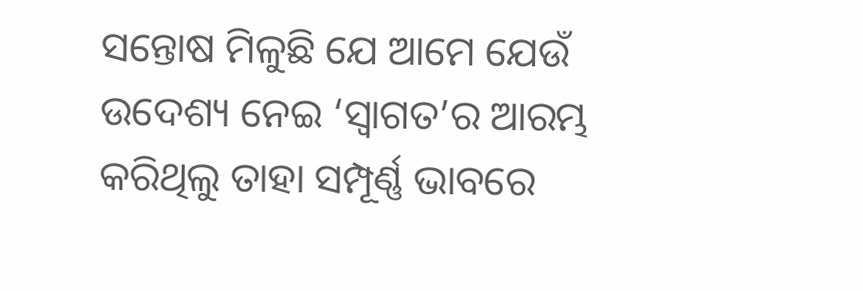ସନ୍ତୋଷ ମିଳୁଛି ଯେ ଆମେ ଯେଉଁ ଉଦେଶ୍ୟ ନେଇ ‘ସ୍ୱାଗତ’ର ଆରମ୍ଭ କରିଥିଲୁ ତାହା ସମ୍ପୂର୍ଣ୍ଣ ଭାବରେ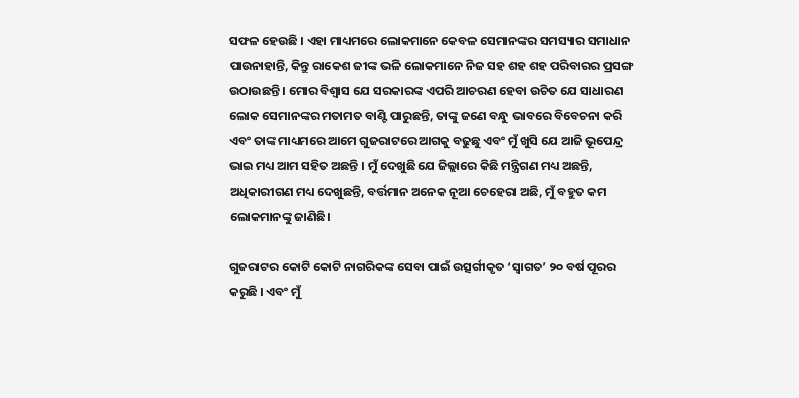ସଫଳ ହେଉଛି । ଏହା ମାଧ୍ୟମରେ ଲୋକମାନେ କେବଳ ସେମାନଙ୍କର ସମସ୍ୟାର ସମାଧାନ ପାଉନାହାନ୍ତି, କିନ୍ତୁ ରାକେଶ ଜୀଙ୍କ ଭଳି ଲୋକମାନେ ନିଜ ସହ ଶହ ଶହ ପରିବାରର ପ୍ରସଙ୍ଗ ଉଠାଉଛନ୍ତି । ମୋର ବିଶ୍ୱାସ ଯେ ସରକାରଙ୍କ ଏପରି ଆଚରଣ ହେବା ଉଚିତ ଯେ ସାଧାରଣ ଲୋକ ସେମାନଙ୍କର ମତାମତ ବାଣ୍ଟି ପାରୁଛନ୍ତି, ତାଙ୍କୁ ଜଣେ ବନ୍ଧୁ ଭାବରେ ବିବେଚନା କରି ଏବଂ ତାଙ୍କ ମାଧ୍ୟମରେ ଆମେ ଗୁଜରାଟରେ ଆଗକୁ ବଢୁଛୁ ଏବଂ ମୁଁ ଖୁସି ଯେ ଆଜି ଭୂପେନ୍ଦ୍ର ଭାଇ ମଧ୍ୟ ଆମ ସହିତ ଅଛନ୍ତି । ମୁଁ ଦେଖୁଛି ଯେ ଜିଲ୍ଲାରେ କିଛି ମନ୍ତ୍ରିଗଣ ମଧ୍ୟ ଅଛନ୍ତି, ଅଧିକାରୀଗଣ ମଧ୍ୟ ଦେଖୁଛନ୍ତି, ବର୍ତ୍ତମାନ ଅନେକ ନୂଆ ଚେହେରା ଅଛି, ମୁଁ ବହୁତ କମ ଲୋକମାନଙ୍କୁ ଜାଣିଛି।

ଗୁଜରାଟର କୋଟି କୋଟି ନାଗରିକଙ୍କ ସେବା ପାଇଁ ଉତ୍ସର୍ଗୀକୃତ ‘ସ୍ୱାଗତ’ ୨୦ ବର୍ଷ ପୂରର କରୁଛି । ଏବଂ ମୁଁ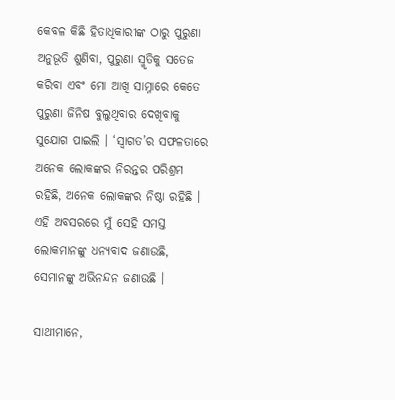କେବଳ କିଛି ହିତାଧିକାରୀଙ୍କ ଠାରୁ ପୁରୁଣା ଅନୁଭୂତି ଶୁଣିବା, ପୁରୁଣା ସ୍ମୃତିକୁ ସତେଜ କରିବା ଏବଂ ମୋ ଆଖି ସାମ୍ନାରେ କେତେ ପୁରୁଣା ଜିନିଷ ବୁଲୁଥିବାର ଦେଖିବାକୁ ସୁଯୋଗ ପାଇଲି । ‘ସ୍ୱାଗତ’ର ସଫଳତାରେ ଅନେକ ଲୋକଙ୍କର ନିରନ୍ତର ପରିଶ୍ରମ ରହିଛି, ଅନେକ ଲୋକଙ୍କର ନିଷ୍ଠା ରହିଛି । ଏହି ଅବସରରେ ମୁଁ ସେହି ସମସ୍ତ ଲୋକମାନଙ୍କୁ ଧନ୍ୟବାଦ ଜଣାଉଛି, ସେମାନଙ୍କୁ ଅଭିନନ୍ଦନ ଜଣାଉଛି ।

ସାଥୀମାନେ,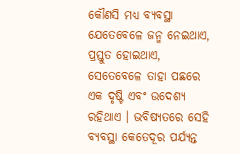କୌଣସି ମଧ୍ୟ ବ୍ୟବସ୍ଥା ଯେତେବେଳେ ଜନ୍ମ ନେଇଥାଏ, ପ୍ରସ୍ତୁତ ହୋଇଥାଏ, ସେତେବେଳେ ତାହା ପଛରେ ଏକ ଦୃଷ୍ଟି ଏବଂ ଉଦେଶ୍ୟ ରହିଥାଏ । ଭବିଷ୍ୟତରେ ସେହି ବ୍ୟବସ୍ଥା କେତେଦୂର ପର୍ଯ୍ୟନ୍ତ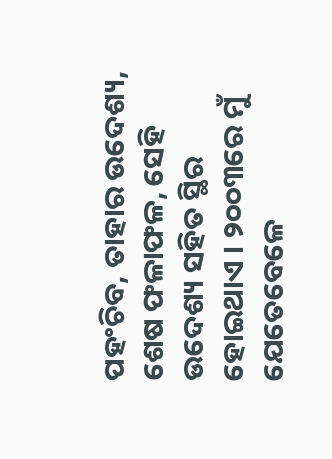ପହଂଚିବ, ତାହାର ଉଦେଶ୍ୟ, ଶେଷ ଫଳାଫଳ, ସେହି ଉଦେଶ୍ୟ ସହିତ ସ୍ଥିର ହୋଇଥାଏ । ୨୦୦୩ରେ ମୁଁ ଯେତେବେଳେ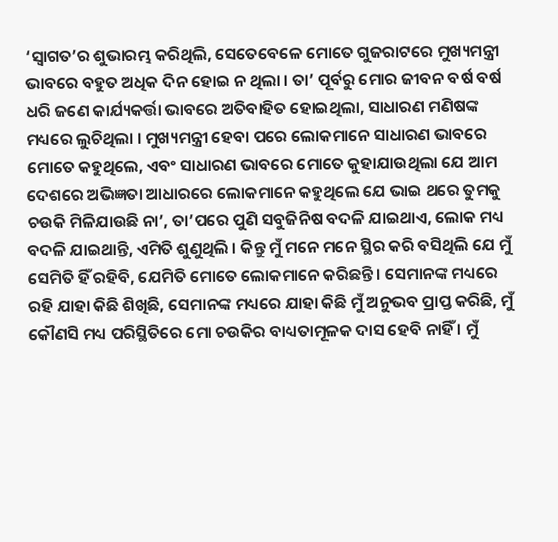‘ସ୍ୱାଗତ’ର ଶୁଭାରମ୍ଭ କରିଥିଲି, ସେତେବେଳେ ମୋତେ ଗୁଜରାଟରେ ମୁଖ୍ୟମନ୍ତ୍ରୀ ଭାବରେ ବହୁତ ଅଧିକ ଦିନ ହୋଇ ନ ଥିଲା । ତା’ ପୂର୍ବରୁ ମୋର ଜୀବନ ବର୍ଷ ବର୍ଷ ଧରି ଜଣେ କାର୍ଯ୍ୟକର୍ତ୍ତା ଭାବରେ ଅତିବାହିତ ହୋଇଥିଲା, ସାଧାରଣ ମଣିଷଙ୍କ ମଧ୍ୟରେ ଲୁଚିଥିଲା । ମୁଖ୍ୟମନ୍ତ୍ରୀ ହେବା ପରେ ଲୋକମାନେ ସାଧାରଣ ଭାବରେ ମୋତେ କହୁଥିଲେ, ଏବଂ ସାଧାରଣ ଭାବରେ ମୋତେ କୁହାଯାଉଥିଲା ଯେ ଆମ ଦେଶରେ ଅଭିଜ୍ଞତା ଆଧାରରେ ଲୋକମାନେ କହୁଥିଲେ ଯେ ଭାଇ ଥରେ ତୁମକୁ ଚଉକି ମିଳିଯାଉଛି ନା’, ତା’ପରେ ପୁଣି ସବୁଜିନିଷ ବଦଳି ଯାଇଥାଏ, ଲୋକ ମଧ୍ୟ ବଦଳି ଯାଇଥାନ୍ତି, ଏମିତି ଶୁଣୁଥିଲି । କିନ୍ତୁ ମୁଁ ମନେ ମନେ ସ୍ଥିର କରି ବସିଥିଲି ଯେ ମୁଁ ସେମିତି ହିଁ ରହିବି, ଯେମିତି ମୋତେ ଲୋକମାନେ କରିଛନ୍ତି । ସେମାନଙ୍କ ମଧ୍ୟରେ ରହି ଯାହା କିଛି ଶିଖିଛି, ସେମାନଙ୍କ ମଧ୍ୟରେ ଯାହା କିଛି ମୁଁ ଅନୁଭବ ପ୍ରାପ୍ତ କରିଛି, ମୁଁ କୌଣସି ମଧ୍ୟ ପରିସ୍ଥିତିରେ ମୋ ଚଉକିର ବାଧ୍ୟତାମୂଳକ ଦାସ ହେବି ନାହିଁ । ମୁଁ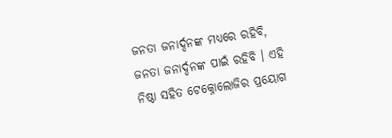ଜନତା ଜନାର୍ଦ୍ଦନଙ୍କ ମଧ୍ୟରେ ରହିବି, ଜନତା ଜନାର୍ଦ୍ଦନଙ୍କ ପାଇଁ ରହିବି । ଏହି ନିଷ୍ଠା ସହିତ ଟେକ୍ନୋଲୋଜିର ପ୍ରୟୋଗ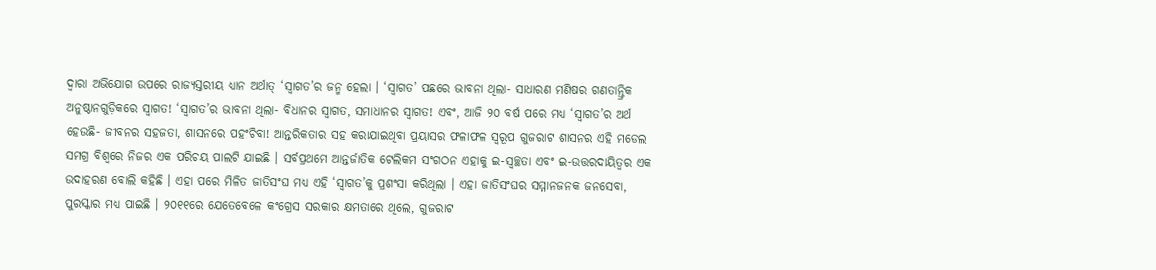ଦ୍ୱାରା ଅଭିଯୋଗ ଉପରେ ରାଜ୍ୟସ୍ତରୀୟ ଧ୍ୟାନ ଅର୍ଥାତ୍ ‘ସ୍ୱାଗତ’ର ଜନ୍ମ ହେଲା । ‘ସ୍ୱାଗତ’ ପଛରେ ଭାବନା ଥିଲା- ସାଧାରଣ ମଣିଷର ଗଣତାନ୍ତ୍ରିକ ଅନୁଷ୍ଠାନଗୁଡ଼ିକରେ ସ୍ୱାଗତ! ‘ସ୍ୱାଗତ’ର ଭାବନା ଥିଲା- ବିଧାନର ସ୍ୱାଗତ, ସମାଧାନର ସ୍ୱାଗତ! ଏବଂ, ଆଜି ୨୦ ବର୍ଷ ପରେ ମଧ୍ୟ ‘ସ୍ୱାଗତ’ର ଅର୍ଥ ହେଉଛି- ଜୀବନର ସହଜତା, ଶାସନରେ ପହଂଚିବା! ଆନ୍ତରିକତାର ସହ କରାଯାଇଥିବା ପ୍ରୟାସର ଫଳାଫଳ ସ୍ୱରୂପ ଗୁଜରାଟ ଶାସନର ଏହି ମଡେଲ ସମଗ୍ର ବିଶ୍ୱରେ ନିଜର ଏକ ପରିଚୟ ପାଲଟି ଯାଇଛି । ସର୍ବପ୍ରଥମେ ଆନ୍ତର୍ଜାତିକ ଟେଲିକମ ସଂଗଠନ ଏହାକୁ ଇ-ସ୍ୱଚ୍ଛତା ଏବଂ ଇ-ଉତ୍ତରଦାୟିତ୍ୱର ଏକ ଉଦାହରଣ ବୋଲି କହିଛି । ଏହା ପରେ ମିଳିତ ଜାତିସଂଘ ମଧ୍ୟ ଏହି ‘ସ୍ୱାଗତ’କୁ ପ୍ରଶଂସା କରିଥିଲା । ଏହା ଜାତିସଂଘର ସମ୍ମାନଜନକ ଜନସେବା, ପୁରସ୍କାର ମଧ୍ୟ ପାଇଛି । ୨୦୧୧ରେ ଯେତେବେଳେ କଂଗ୍ରେସ ସରକାର କ୍ଷମତାରେ ଥିଲେ, ଗୁଜରାଟ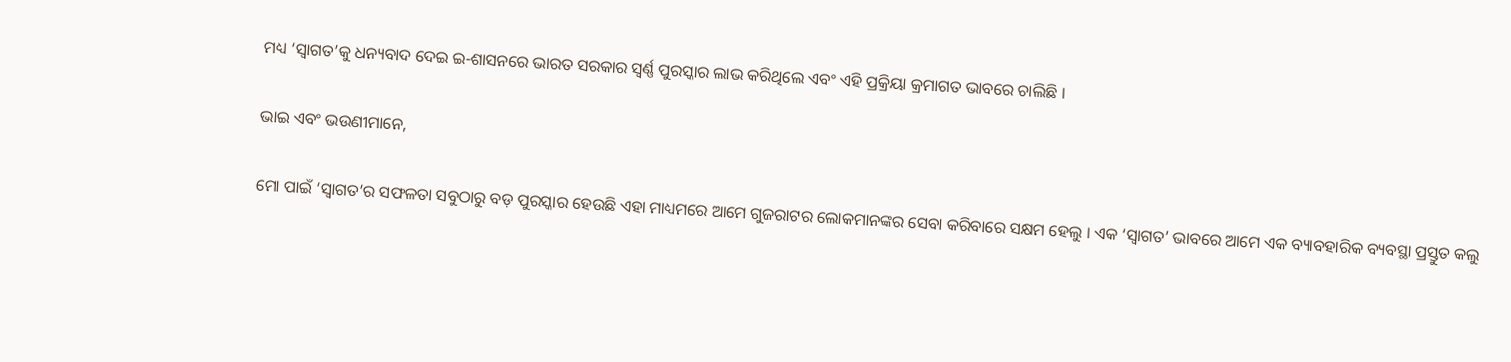ମଧ୍ୟ ‘ସ୍ୱାଗତ’କୁ ଧନ୍ୟବାଦ ଦେଇ ଇ-ଶାସନରେ ଭାରତ ସରକାର ସ୍ୱର୍ଣ୍ଣ ପୁରସ୍କାର ଲାଭ କରିଥିଲେ ଏବଂ ଏହି ପ୍ରକ୍ରିୟା କ୍ରମାଗତ ଭାବରେ ଚାଲିଛି ।

ଭାଇ ଏବଂ ଭଉଣୀମାନେ,

ମୋ ପାଇଁ ‘ସ୍ୱାଗତ’ର ସଫଳତା ସବୁଠାରୁ ବଡ଼ ପୁରସ୍କାର ହେଉଛି ଏହା ମାଧ୍ୟମରେ ଆମେ ଗୁଜରାଟର ଲୋକମାନଙ୍କର ସେବା କରିବାରେ ସକ୍ଷମ ହେଲୁ । ଏକ ‘ସ୍ୱାଗତ’ ଭାବରେ ଆମେ ଏକ ବ୍ୟାବହାରିକ ବ୍ୟବସ୍ଥା ପ୍ରସ୍ତୁତ କଲୁ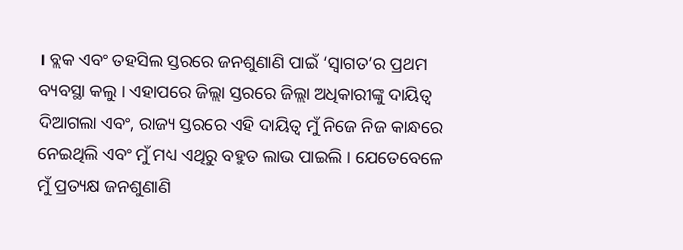। ବ୍ଲକ ଏବଂ ତହସିଲ ସ୍ତରରେ ଜନଶୁଣାଣି ପାଇଁ ‘ସ୍ୱାଗତ’ର ପ୍ରଥମ ବ୍ୟବସ୍ଥା କଲୁ । ଏହାପରେ ଜିଲ୍ଲା ସ୍ତରରେ ଜିଲ୍ଲା ଅଧିକାରୀଙ୍କୁ ଦାୟିତ୍ୱ ଦିଆଗଲା ଏବଂ, ରାଜ୍ୟ ସ୍ତରରେ ଏହି ଦାୟିତ୍ୱ ମୁଁ ନିଜେ ନିଜ କାନ୍ଧରେ ନେଇଥିଲି ଏବଂ ମୁଁ ମଧ୍ୟ ଏଥିରୁ ବହୁତ ଲାଭ ପାଇଲି । ଯେତେବେଳେ ମୁଁ ପ୍ରତ୍ୟକ୍ଷ ଜନଶୁଣାଣି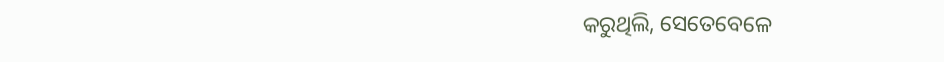କରୁଥିଲି, ସେତେବେଳେ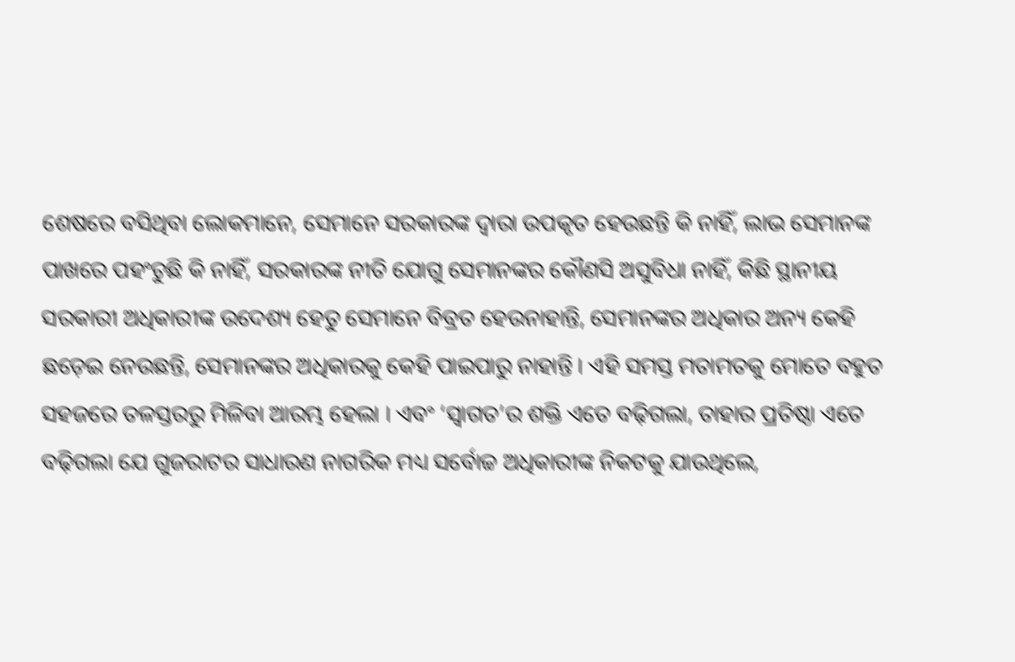ଶେଷରେ ବସିଥିବା ଲୋକମାନେ, ସେମାନେ ସରକାରଙ୍କ ଦ୍ୱାରା ଉପକୃତ ହେଉଛନ୍ତି କି ନାହିଁ, ଲାଭ ସେମାନଙ୍କ ପାଖରେ ପହଂଚୁଛି କି ନାହିଁ, ସରକାରଙ୍କ ନୀତି ଯୋଗୁ ସେମାନଙ୍କର କୌଣସି ଅସୁବିଧା ନାହିଁ, କିଛି ସ୍ଥାନୀୟ ସରକାରୀ ଅଧିକାରୀଙ୍କ ଉଦେଶ୍ୟ ହେତୁ ସେମାନେ ବିବ୍ରତ ହେଉନାହାନ୍ତି, ସେମାନଙ୍କର ଅଧିକାର ଅନ୍ୟ କେହି ଛଡ଼େଇ ନେଉଛନ୍ତି, ସେମାନଙ୍କର ଅଧିକାରକୁ କେହି ପାଇପାରୁ ନାହାନ୍ତି । ଏହି ସମସ୍ତ ମତାମତକୁ ମୋତେ ବହୁତ ସହଜରେ ତଳସ୍ତରରୁ ମିଳିବା ଆରମ୍ଭ ହେଲା । ଏବଂ ‘ସ୍ୱାଗତ’ର ଶକ୍ତି ଏତେ ବଢ଼ିଗଲା, ତାହାର ପ୍ରତିଷ୍ଠା ଏତେ ବଢ଼ିଗଲା ଯେ ଗୁଜରାଟର ସାଧାରଣ ନାଗରିକ ମଧ୍ୟ ସର୍ବୋଚ୍ଚ ଅଧିକାରୀଙ୍କ ନିକଟକୁ ଯାଉଥିଲେ,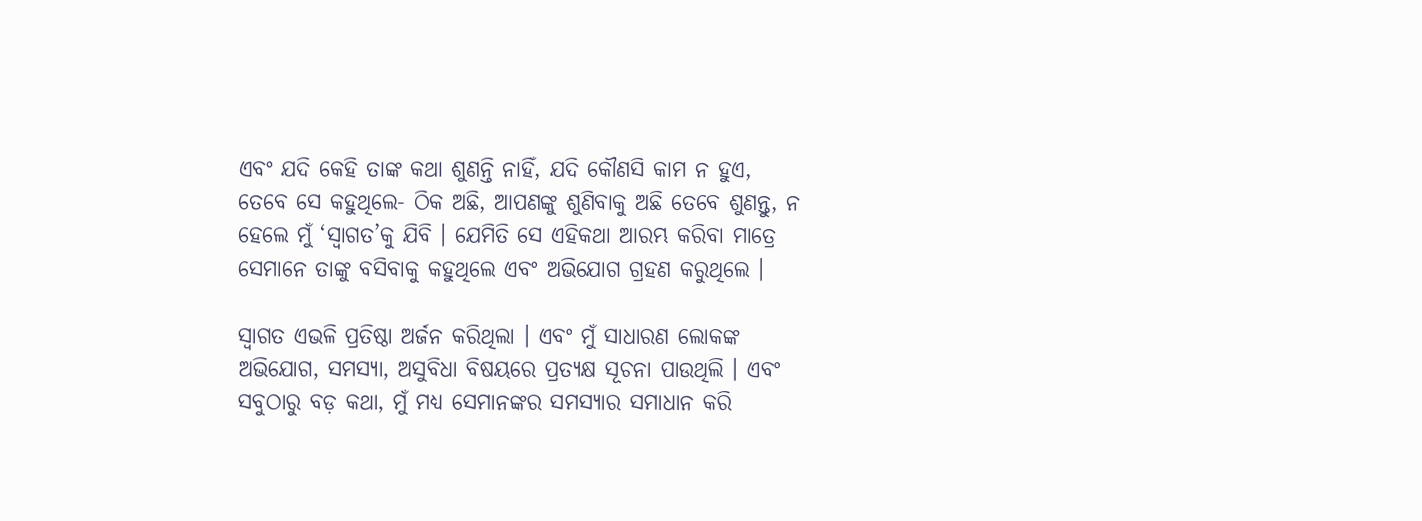ଏବଂ ଯଦି କେହି ତାଙ୍କ କଥା ଶୁଣନ୍ତି ନାହିଁ, ଯଦି କୌଣସି କାମ ନ ହୁଏ, ତେବେ ସେ କହୁଥିଲେ- ଠିକ ଅଛି, ଆପଣଙ୍କୁ ଶୁଣିବାକୁ ଅଛି ତେବେ ଶୁଣନ୍ତୁ, ନ ହେଲେ ମୁଁ ‘ସ୍ୱାଗତ’କୁ ଯିବି । ଯେମିତି ସେ ଏହିକଥା ଆରମ୍ଭ କରିବା ମାତ୍ରେ ସେମାନେ ତାଙ୍କୁ ବସିବାକୁ କହୁଥିଲେ ଏବଂ ଅଭିଯୋଗ ଗ୍ରହଣ କରୁଥିଲେ ।

ସ୍ୱାଗତ ଏଭଳି ପ୍ରତିଷ୍ଠା ଅର୍ଜନ କରିଥିଲା । ଏବଂ ମୁଁ ସାଧାରଣ ଲୋକଙ୍କ ଅଭିଯୋଗ, ସମସ୍ୟା, ଅସୁବିଧା ବିଷୟରେ ପ୍ରତ୍ୟକ୍ଷ ସୂଚନା ପାଉଥିଲି । ଏବଂ ସବୁଠାରୁ ବଡ଼ କଥା, ମୁଁ ମଧ୍ୟ ସେମାନଙ୍କର ସମସ୍ୟାର ସମାଧାନ କରି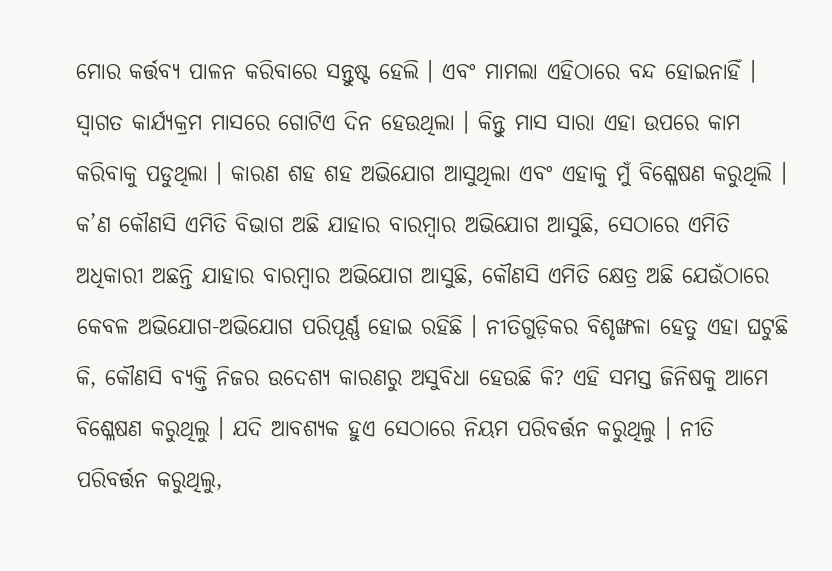ମୋର କର୍ତ୍ତବ୍ୟ ପାଳନ କରିବାରେ ସନ୍ତୁଷ୍ଟ ହେଲି । ଏବଂ ମାମଲା ଏହିଠାରେ ବନ୍ଦ ହୋଇନାହିଁ । ସ୍ୱାଗତ କାର୍ଯ୍ୟକ୍ରମ ମାସରେ ଗୋଟିଏ ଦିନ ହେଉଥିଲା । କିନ୍ତୁ ମାସ ସାରା ଏହା ଉପରେ କାମ କରିବାକୁ ପଡୁଥିଲା । କାରଣ ଶହ ଶହ ଅଭିଯୋଗ ଆସୁଥିଲା ଏବଂ ଏହାକୁ ମୁଁ ବିଶ୍ଳେଷଣ କରୁଥିଲି । କ’ଣ କୌଣସି ଏମିତି ବିଭାଗ ଅଛି ଯାହାର ବାରମ୍ବାର ଅଭିଯୋଗ ଆସୁଛି, ସେଠାରେ ଏମିତି ଅଧିକାରୀ ଅଛନ୍ତି ଯାହାର ବାରମ୍ବାର ଅଭିଯୋଗ ଆସୁଛି, କୌଣସି ଏମିତି କ୍ଷେତ୍ର ଅଛି ଯେଉଁଠାରେ କେବଳ ଅଭିଯୋଗ-ଅଭିଯୋଗ ପରିପୂର୍ଣ୍ଣ ହୋଇ ରହିଛି । ନୀତିଗୁଡ଼ିକର ବିଶୃଙ୍ଖଳା ହେତୁ ଏହା ଘଟୁଛି କି, କୌଣସି ବ୍ୟକ୍ତି ନିଜର ଉଦେଶ୍ୟ କାରଣରୁ ଅସୁବିଧା ହେଉଛି କି? ଏହି ସମସ୍ତ ଜିନିଷକୁ ଆମେ ବିଶ୍ଳେଷଣ କରୁଥିଲୁ । ଯଦି ଆବଶ୍ୟକ ହୁଏ ସେଠାରେ ନିୟମ ପରିବର୍ତ୍ତନ କରୁଥିଲୁ । ନୀତି ପରିବର୍ତ୍ତନ କରୁଥିଲୁ,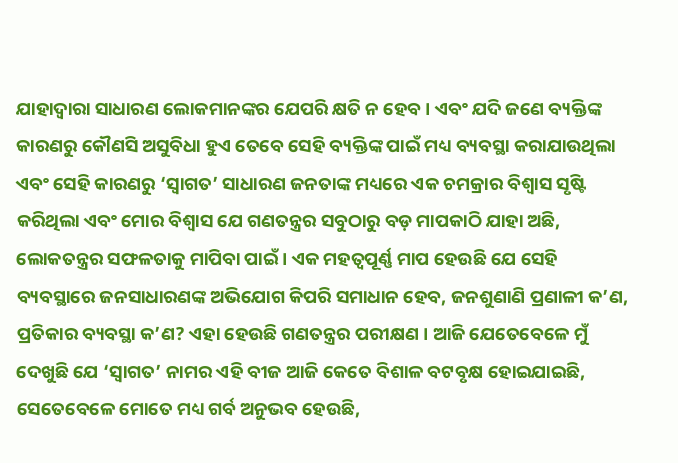ଯାହାଦ୍ୱାରା ସାଧାରଣ ଲୋକମାନଙ୍କର ଯେପରି କ୍ଷତି ନ ହେବ । ଏବଂ ଯଦି ଜଣେ ବ୍ୟକ୍ତିଙ୍କ କାରଣରୁ କୌଣସି ଅସୁବିଧା ହୁଏ ତେବେ ସେହି ବ୍ୟକ୍ତିଙ୍କ ପାଇଁ ମଧ୍ୟ ବ୍ୟବସ୍ଥା କରାଯାଉଥିଲା ଏବଂ ସେହି କାରଣରୁ ‘ସ୍ୱାଗତ’ ସାଧାରଣ ଜନତାଙ୍କ ମଧ୍ୟରେ ଏକ ଚମକ୍ରାର ବିଶ୍ୱାସ ସୃଷ୍ଟି କରିଥିଲା ଏବଂ ମୋର ବିଶ୍ୱାସ ଯେ ଗଣତନ୍ତ୍ରର ସବୁଠାରୁ ବଡ଼ ମାପକାଠି ଯାହା ଅଛି, ଲୋକତନ୍ତ୍ରର ସଫଳତାକୁ ମାପିବା ପାଇଁ । ଏକ ମହତ୍ୱପୂର୍ଣ୍ଣ ମାପ ହେଉଛି ଯେ ସେହି ବ୍ୟବସ୍ଥାରେ ଜନସାଧାରଣଙ୍କ ଅଭିଯୋଗ କିପରି ସମାଧାନ ହେବ, ଜନଶୁଣାଣି ପ୍ରଣାଳୀ କ’ଣ, ପ୍ରତିକାର ବ୍ୟବସ୍ଥା କ’ଣ? ଏହା ହେଉଛି ଗଣତନ୍ତ୍ରର ପରୀକ୍ଷଣ । ଆଜି ଯେତେବେଳେ ମୁଁ ଦେଖୁଛି ଯେ ‘ସ୍ୱାଗତ’ ନାମର ଏହି ବୀଜ ଆଜି କେତେ ବିଶାଳ ବଟବୃକ୍ଷ ହୋଇଯାଇଛି, ସେତେବେଳେ ମୋତେ ମଧ୍ୟ ଗର୍ବ ଅନୁଭବ ହେଉଛି,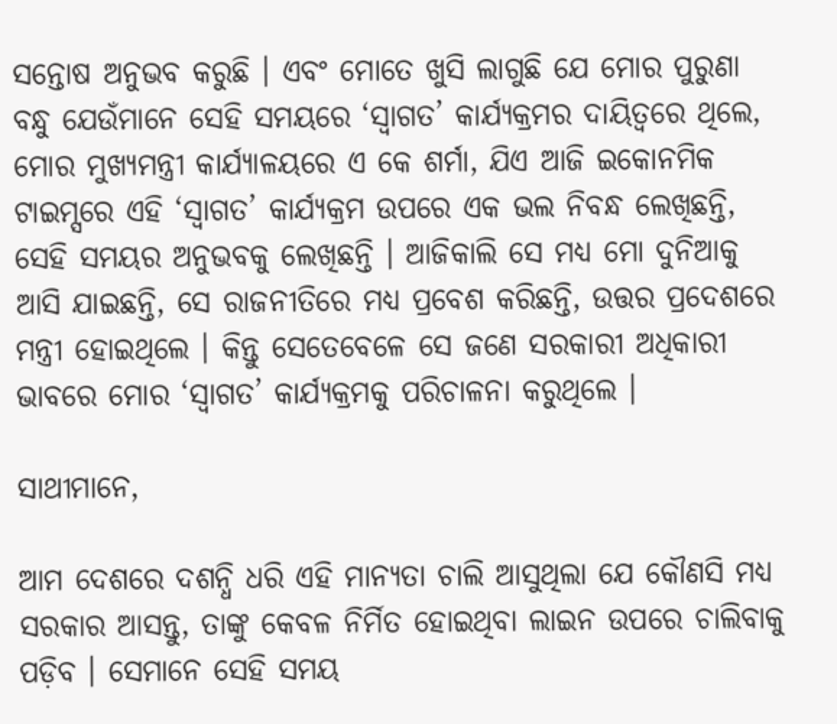ସନ୍ତୋଷ ଅନୁଭବ କରୁଛି । ଏବଂ ମୋତେ ଖୁସି ଲାଗୁଛି ଯେ ମୋର ପୁରୁଣା ବନ୍ଧୁ ଯେଉଁମାନେ ସେହି ସମୟରେ ‘ସ୍ୱାଗତ’ କାର୍ଯ୍ୟକ୍ରମର ଦାୟିତ୍ୱରେ ଥିଲେ, ମୋର ମୁଖ୍ୟମନ୍ତ୍ରୀ କାର୍ଯ୍ୟାଳୟରେ ଏ କେ ଶର୍ମା, ଯିଏ ଆଜି ଇକୋନମିକ ଟାଇମ୍ସରେ ଏହି ‘ସ୍ୱାଗତ’ କାର୍ଯ୍ୟକ୍ରମ ଉପରେ ଏକ ଭଲ ନିବନ୍ଧ ଲେଖିଛନ୍ତି, ସେହି ସମୟର ଅନୁଭବକୁ ଲେଖିଛନ୍ତି । ଆଜିକାଲି ସେ ମଧ୍ୟ ମୋ ଦୁନିଆକୁ ଆସି ଯାଇଛନ୍ତି, ସେ ରାଜନୀତିରେ ମଧ୍ୟ ପ୍ରବେଶ କରିଛନ୍ତି, ଉତ୍ତର ପ୍ରଦେଶରେ ମନ୍ତ୍ରୀ ହୋଇଥିଲେ । କିନ୍ତୁ ସେତେବେଳେ ସେ ଜଣେ ସରକାରୀ ଅଧିକାରୀ ଭାବରେ ମୋର ‘ସ୍ୱାଗତ’ କାର୍ଯ୍ୟକ୍ରମକୁ ପରିଚାଳନା କରୁଥିଲେ ।

ସାଥୀମାନେ,

ଆମ ଦେଶରେ ଦଶନ୍ଧି ଧରି ଏହି ମାନ୍ୟତା ଚାଲି ଆସୁଥିଲା ଯେ କୌଣସି ମଧ୍ୟ ସରକାର ଆସନ୍ତୁ, ତାଙ୍କୁ କେବଳ ନିର୍ମିତ ହୋଇଥିବା ଲାଇନ ଉପରେ ଚାଲିବାକୁ ପଡ଼ିବ । ସେମାନେ ସେହି ସମୟ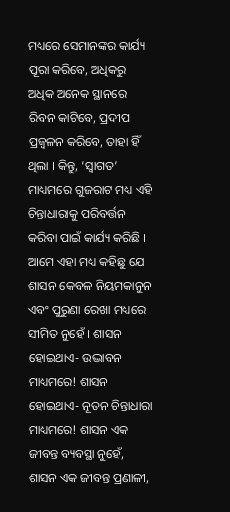ମଧ୍ୟରେ ସେମାନଙ୍କର କାର୍ଯ୍ୟ ପୂରା କରିବେ, ଅଧିକରୁ ଅଧିକ ଅନେକ ସ୍ଥାନରେ ରିବନ କାଟିବେ, ପ୍ରଦୀପ ପ୍ରଜ୍ୱଳନ କରିବେ, ତାହା ହିଁ ଥିଲା । କିନ୍ତୁ, ‘ସ୍ୱାଗତ’ ମାଧ୍ୟମରେ ଗୁଜରାଟ ମଧ୍ୟ ଏହି ଚିନ୍ତାଧାରାକୁ ପରିବର୍ତ୍ତନ କରିବା ପାଇଁ କାର୍ଯ୍ୟ କରିଛି । ଆମେ ଏହା ମଧ୍ୟ କହିଛୁ ଯେ ଶାସନ କେବଳ ନିୟମକାନୁନ ଏବଂ ପୁରୁଣା ରେଖା ମଧ୍ୟରେ ସୀମିତ ନୁହେଁ । ଶାସନ ହୋଇଥାଏ- ଉଦ୍ଭାବନ ମାଧ୍ୟମରେ! ଶାସନ ହୋଇଥାଏ- ନୂତନ ଚିନ୍ତାଧାରା ମାଧ୍ୟମରେ! ଶାସନ ଏକ ଜୀବନ୍ତ ବ୍ୟବସ୍ଥା ନୁହେଁ, ଶାସନ ଏକ ଜୀବନ୍ତ ପ୍ରଣାଳୀ,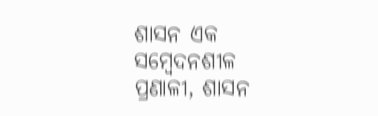ଶାସନ ଏକ ସମ୍ବେଦନଶୀଳ ପ୍ରଣାଳୀ, ଶାସନ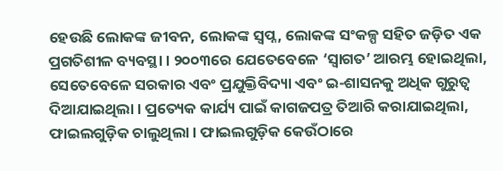ହେଉଛି ଲୋକଙ୍କ ଜୀବନ, ଲୋକଙ୍କ ସ୍ୱପ୍ନ, ଲୋକଙ୍କ ସଂକଳ୍ପ ସହିତ ଜଡ଼ିତ ଏକ ପ୍ରଗତିଶୀଳ ବ୍ୟବସ୍ଥା । ୨୦୦୩ରେ ଯେତେବେଳେ ‘ସ୍ୱାଗତ’ ଆରମ୍ଭ ହୋଇଥିଲା, ସେତେବେଳେ ସରକାର ଏବଂ ପ୍ରଯୁକ୍ତିବିଦ୍ୟା ଏବଂ ଇ-ଶାସନକୁ ଅଧିକ ଗୁରୁତ୍ୱ ଦିଆଯାଇଥିଲା । ପ୍ରତ୍ୟେକ କାର୍ଯ୍ୟ ପାଇଁ କାଗଜପତ୍ର ତିଆରି କରାଯାଇଥିଲା, ଫାଇଲଗୁଡ଼ିକ ଚାଲୁଥିଲା । ଫାଇଲଗୁଡ଼ିକ କେଉଁଠାରେ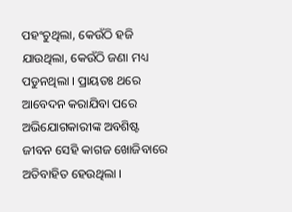ପହଂଚୁଥିଲା, କେଉଁଠି ହଜି ଯାଉଥିଲା, କେଉଁଠି ଜଣା ମଧ୍ୟ ପଡୁନଥିଲା । ପ୍ରାୟତଃ ଥରେ ଆବେଦନ କରାଯିବା ପରେ ଅଭିଯୋଗକାରୀଙ୍କ ଅବଶିଷ୍ଟ ଜୀବନ ସେହି କାଗଜ ଖୋଜିବାରେ ଅତିବାହିତ ହେଉଥିଲା ।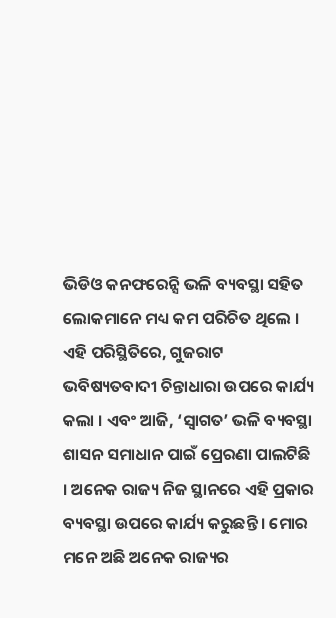ଭିଡିଓ କନଫରେନ୍ସି ଭଳି ବ୍ୟବସ୍ଥା ସହିତ ଲୋକମାନେ ମଧ୍ୟ କମ ପରିଚିତ ଥିଲେ । ଏହି ପରିସ୍ଥିତିରେ, ଗୁଜରାଟ ଭବିଷ୍ୟତବାଦୀ ଚିନ୍ତାଧାରା ଉପରେ କାର୍ଯ୍ୟ କଲା । ଏବଂ ଆଜି, ‘ସ୍ୱାଗତ’ ଭଳି ବ୍ୟବସ୍ଥା ଶାସନ ସମାଧାନ ପାଇଁ ପ୍ରେରଣା ପାଲଟିଛି । ଅନେକ ରାଜ୍ୟ ନିଜ ସ୍ଥାନରେ ଏହି ପ୍ରକାର ବ୍ୟବସ୍ଥା ଉପରେ କାର୍ଯ୍ୟ କରୁଛନ୍ତି । ମୋର ମନେ ଅଛି ଅନେକ ରାଜ୍ୟର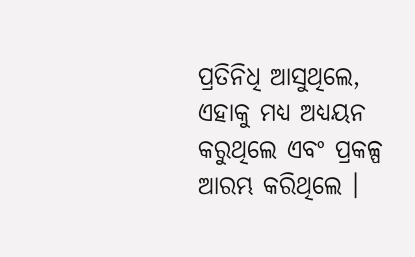ପ୍ରତିନିଧି ଆସୁଥିଲେ, ଏହାକୁ ମଧ୍ୟ ଅଧ୍ୟୟନ କରୁଥିଲେ ଏବଂ ପ୍ରକଳ୍ପ ଆରମ୍ଭ କରିଥିଲେ ।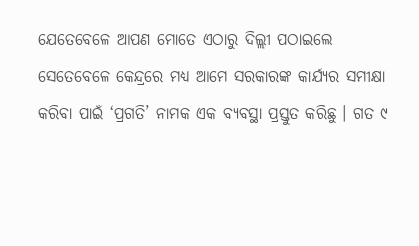ଯେତେବେଳେ ଆପଣ ମୋତେ ଏଠାରୁ ଦିଲ୍ଲୀ ପଠାଇଲେ ସେତେବେଳେ କେନ୍ଦ୍ରରେ ମଧ୍ୟ ଆମେ ସରକାରଙ୍କ କାର୍ଯ୍ୟର ସମୀକ୍ଷା କରିବା ପାଇଁ ‘ପ୍ରଗତି’ ନାମକ ଏକ ବ୍ୟବସ୍ଥା ପ୍ରସ୍ତୁତ କରିଛୁ । ଗତ ୯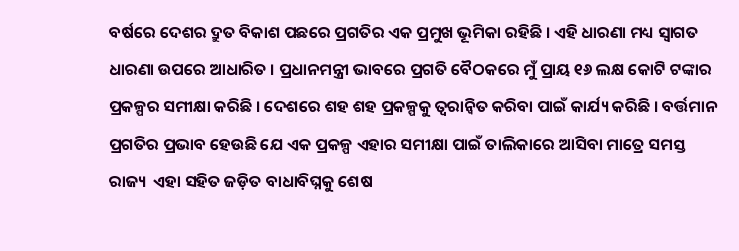ବର୍ଷରେ ଦେଶର ଦ୍ରୁତ ବିକାଶ ପଛରେ ପ୍ରଗତିର ଏକ ପ୍ରମୁଖ ଭୂମିକା ରହିଛି । ଏହି ଧାରଣା ମଧ୍ୟ ସ୍ୱାଗତ ଧାରଣା ଉପରେ ଆଧାରିତ । ପ୍ରଧାନମନ୍ତ୍ରୀ ଭାବରେ ପ୍ରଗତି ବୈଠକରେ ମୁଁ ପ୍ରାୟ ୧୬ ଲକ୍ଷ କୋଟି ଟଙ୍କାର ପ୍ରକଳ୍ପର ସମୀକ୍ଷା କରିଛି । ଦେଶରେ ଶହ ଶହ ପ୍ରକଳ୍ପକୁ ତ୍ୱରାନ୍ୱିତ କରିବା ପାଇଁ କାର୍ଯ୍ୟ କରିଛି । ବର୍ତ୍ତମାନ ପ୍ରଗତିର ପ୍ରଭାବ ହେଉଛି ଯେ ଏକ ପ୍ରକଳ୍ପ ଏହାର ସମୀକ୍ଷା ପାଇଁ ତାଲିକାରେ ଆସିବା ମାତ୍ରେ ସମସ୍ତ ରାଜ୍ୟ  ଏହା ସହିତ ଜଡ଼ିତ ବାଧାବିଘ୍ନକୁ ଶେଷ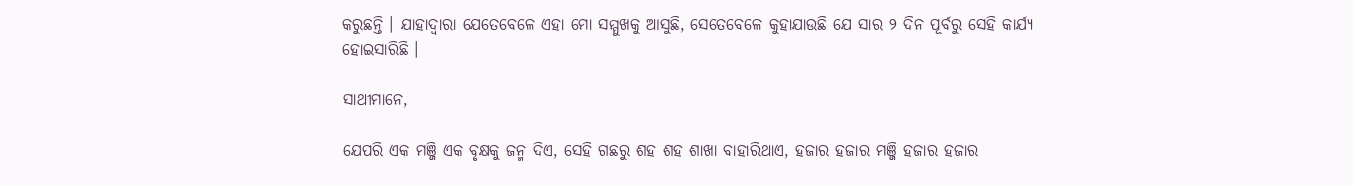କରୁଛନ୍ତି । ଯାହାଦ୍ୱାରା ଯେତେବେଳେ ଏହା ମୋ ସମ୍ମୁଖକୁ ଆସୁଛି, ସେତେବେଳେ କୁହାଯାଉଛି ଯେ ସାର ୨ ଦିନ ପୂର୍ବରୁ ସେହି କାର୍ଯ୍ୟ ହୋଇସାରିଛି ।

ସାଥୀମାନେ,

ଯେପରି ଏକ ମଞ୍ଜି ଏକ ବୃକ୍ଷକୁ ଜନ୍ମ ଦିଏ, ସେହି ଗଛରୁ ଶହ ଶହ ଶାଖା ବାହାରିଥାଏ, ହଜାର ହଜାର ମଞ୍ଜି ହଜାର ହଜାର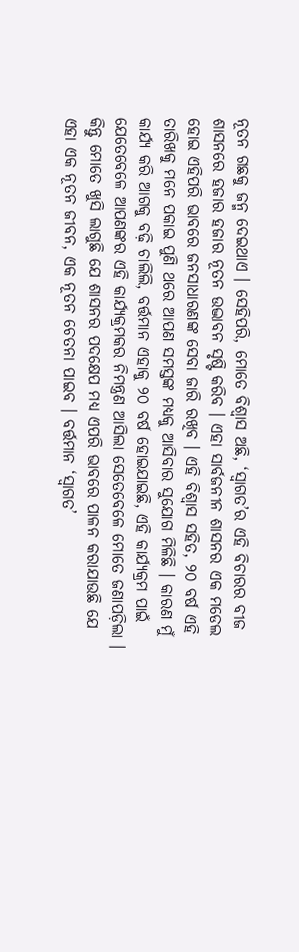ନୂତନ ଗଛକୁ ଜନ୍ମ ଦେଇଥାଏ । ସେହିପରି, ମୋତେ ବିଶ୍ୱାସ ଅଛି, ‘ସ୍ୱାଗତ’ର ଏହି ବିଚାରର ବୀଜ ଶାସନରେ ହଜାର ହଜାର ନୂତନ ଉଦ୍ଭାବନ ସୃଷ୍ଟି କରିବ । ଏହା ସାର୍ବଜନୀନ ଶାସନର ଏକ ମଡେଲ ହୋଇ ଏହିପରି ଭାବରେ ଜନସାଧାରଣଙ୍କ ସେବା ଜାରି ରଖିବ । ଏହି ବିଶ୍ୱାସ ସହିତ, ୨୦ ବର୍ଷ ଏହି ତାରିଖକୁ ମନେ ପକାଇ ପୁଣି ଥରେ ଆପଣ ସମସ୍ତଙ୍କ ମଧ୍ୟକୁ ଆସିବାର ସୁଯୋଗ ମିଳିଛି । କାରଣ ମୁଁ କାର୍ଯ୍ୟ କରି ଆଗକୁ ବଢ଼ି ଚାଲିଲି, ବର୍ତ୍ତମାନ ଏହାକୁ ୨୦ ବର୍ଷ ହୋଇଯାଇଛି, ଏହି କାର୍ଯ୍ୟକ୍ରମ ପାଇଁ ଯେତେବେଳେ ଆପଣଙ୍କର ଏହି କାର୍ଯ୍ୟକ୍ରମକର ନିମନ୍ତ୍ରଣ ଆସିଲା ସେତେବେଳେ ମୋତେ ଜଣାପଡ଼ିଲା । କିନ୍ତୁ ମୋତେ ଖୁସି ଲାଗୁଛି ଯେ ଶାସନର ପଦକ୍ଷେପ ମଧ୍ୟ ଏପରି ଭାବରେ ପାଳନ କରାଯାଉଛି ଯେ ଏହା ଏକ ନୂତନ ଜୀବନ, ଏକ ନୂତନ ଚେତନା ପାଇବ । ବର୍ତ୍ତମାନ ‘ସ୍ୱାଗତ’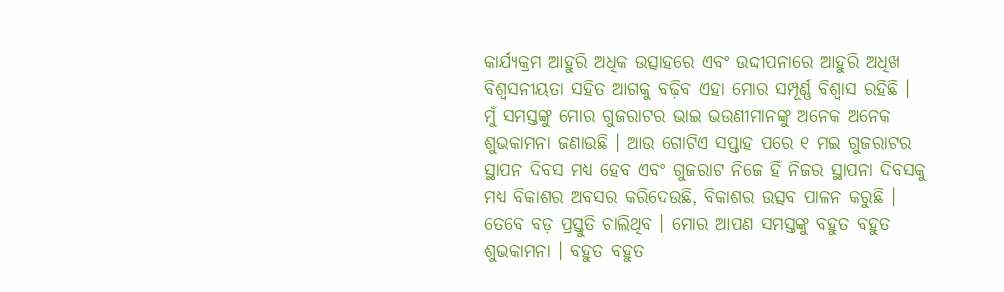କାର୍ଯ୍ୟକ୍ରମ ଆହୁରି ଅଧିକ ଉତ୍ସାହରେ ଏବଂ ଉଦ୍ଦୀପନାରେ ଆହୁରି ଅଧିଖ ବିଶ୍ୱସନୀୟତା ସହିତ ଆଗକୁ ବଢ଼ିବ ଏହା ମୋର ସମ୍ପୂର୍ଣ୍ଣ ବିଶ୍ୱାସ ରହିଛି । ମୁଁ ସମସ୍ତଙ୍କୁ ମୋର ଗୁଜରାଟର ଭାଇ ଭଉଣୀମାନଙ୍କୁ ଅନେକ ଅନେକ ଶୁଭକାମନା ଜଣାଉଛି । ଆଉ ଗୋଟିଏ ସପ୍ତାହ ପରେ ୧ ମଇ ଗୁଜରାଟର ସ୍ଥାପନ ଦିବସ ମଧ୍ୟ ହେବ ଏବଂ ଗୁଜରାଟ ନିଜେ ହିଁ ନିଜର ସ୍ଥାପନା ଦିବସକୁ ମଧ୍ୟ ବିକାଶର ଅବସର କରିଦେଉଛି, ବିକାଶର ଉତ୍ସବ ପାଳନ କରୁଛି । ତେବେ ବଡ଼ ପ୍ରସ୍ତୁତି ଚାଲିଥିବ । ମୋର ଆପଣ ସମସ୍ତଙ୍କୁ ବହୁତ ବହୁତ ଶୁଭକାମନା । ବହୁତ ବହୁତ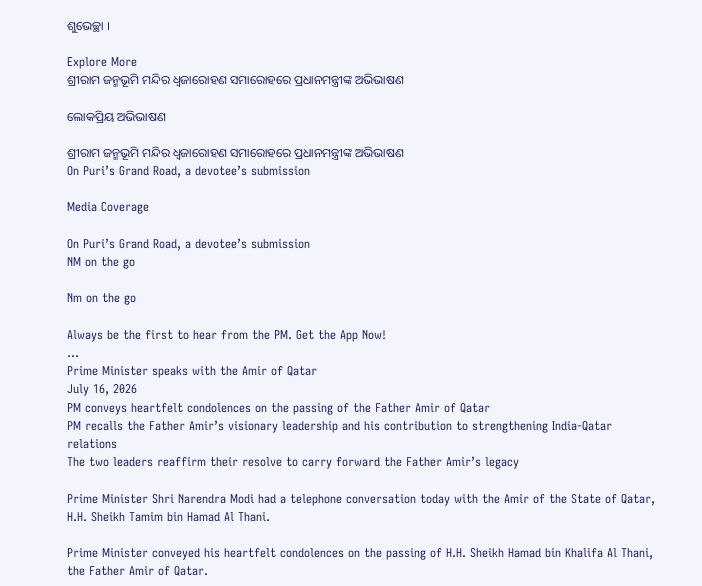ଶୁଭେଚ୍ଛା ।

Explore More
ଶ୍ରୀରାମ ଜନ୍ମଭୂମି ମନ୍ଦିର ଧ୍ଵଜାରୋହଣ ସମାରୋହରେ ପ୍ରଧାନମନ୍ତ୍ରୀଙ୍କ ଅଭିଭାଷଣ

ଲୋକପ୍ରିୟ ଅଭିଭାଷଣ

ଶ୍ରୀରାମ ଜନ୍ମଭୂମି ମନ୍ଦିର ଧ୍ଵଜାରୋହଣ ସମାରୋହରେ ପ୍ରଧାନମନ୍ତ୍ରୀଙ୍କ ଅଭିଭାଷଣ
On Puri’s Grand Road, a devotee’s submission

Media Coverage

On Puri’s Grand Road, a devotee’s submission
NM on the go

Nm on the go

Always be the first to hear from the PM. Get the App Now!
...
Prime Minister speaks with the Amir of Qatar
July 16, 2026
PM conveys heartfelt condolences on the passing of the Father Amir of Qatar
PM recalls the Father Amir’s visionary leadership and his contribution to strengthening India-Qatar relations
The two leaders reaffirm their resolve to carry forward the Father Amir’s legacy

Prime Minister Shri Narendra Modi had a telephone conversation today with the Amir of the State of Qatar, H.H. Sheikh Tamim bin Hamad Al Thani.

Prime Minister conveyed his heartfelt condolences on the passing of H.H. Sheikh Hamad bin Khalifa Al Thani, the Father Amir of Qatar.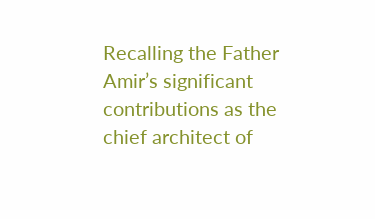Recalling the Father Amir’s significant contributions as the chief architect of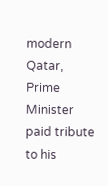modern Qatar, Prime Minister paid tribute to his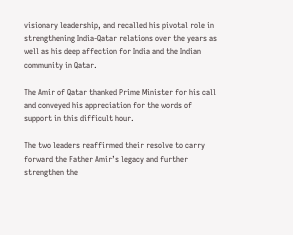visionary leadership, and recalled his pivotal role in strengthening India-Qatar relations over the years as well as his deep affection for India and the Indian community in Qatar.

The Amir of Qatar thanked Prime Minister for his call and conveyed his appreciation for the words of support in this difficult hour.

The two leaders reaffirmed their resolve to carry forward the Father Amir’s legacy and further strengthen the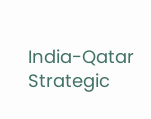India-Qatar Strategic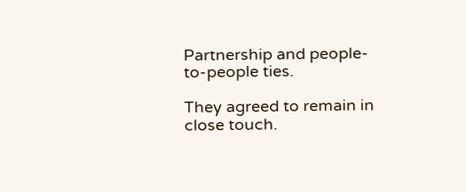Partnership and people-to-people ties.

They agreed to remain in close touch.